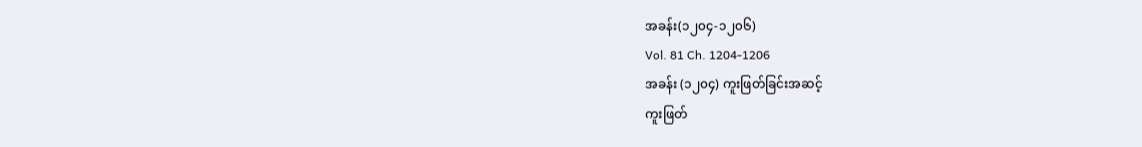အခန်း(၁၂၀၄-၁၂၀၆)
Vol. 81 Ch. 1204-1206
အခန်း (၁၂၀၄) ကူးဖြတ်ခြင်းအဆင့်
ကူးဖြတ်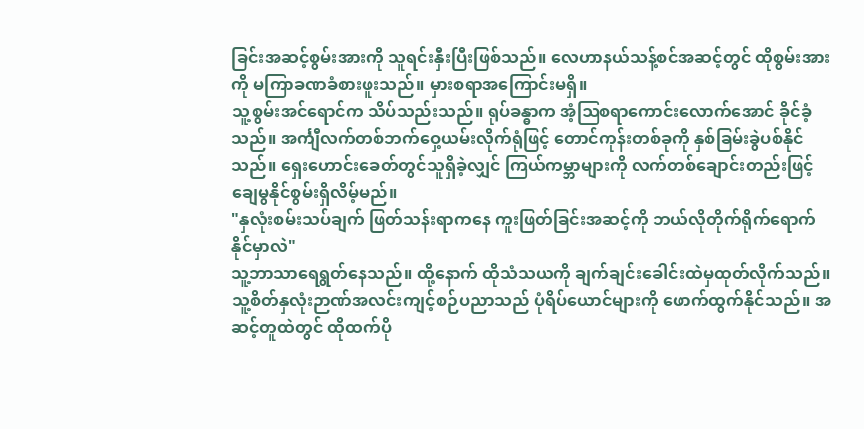ခြင်းအဆင့်စွမ်းအားကို သူရင်းနှီးပြီးဖြစ်သည်။ လေဟာနယ်သန့်စင်အဆင့်တွင် ထိုစွမ်းအားကို မကြာခဏခံစားဖူးသည်။ မှားစရာအကြောင်းမရှိ။
သူ့စွမ်းအင်ရောင်က သိပ်သည်းသည်။ ရုပ်ခန္ဓာက အံ့ဩစရာကောင်းလောက်အောင် ခိုင်ခံ့သည်။ အင်္ကျီလက်တစ်ဘက်ဝှေ့ယမ်းလိုက်ရုံဖြင့် တောင်ကုန်းတစ်ခုကို နှစ်ခြမ်းခွဲပစ်နိုင်သည်။ ရှေးဟောင်းခေတ်တွင်သူရှိခဲ့လျှင် ကြယ်ကမ္ဘာများကို လက်တစ်ချောင်းတည်းဖြင့် ချေမွနိုင်စွမ်းရှိလိမ့်မည်။
"နှလုံးစမ်းသပ်ချက် ဖြတ်သန်းရာကနေ ကူးဖြတ်ခြင်းအဆင့်ကို ဘယ်လိုတိုက်ရိုက်ရောက်နိုင်မှာလဲ"
သူ့ဘာသာရေရွတ်နေသည်။ ထို့နောက် ထိုသံသယကို ချက်ချင်းခေါင်းထဲမှထုတ်လိုက်သည်။ သူ့စိတ်နှလုံးဉာဏ်အလင်းကျင့်စဉ်ပညာသည် ပုံရိပ်ယောင်များကို ဖောက်ထွက်နိုင်သည်။ အဆင့်တူထဲတွင် ထိုထက်ပို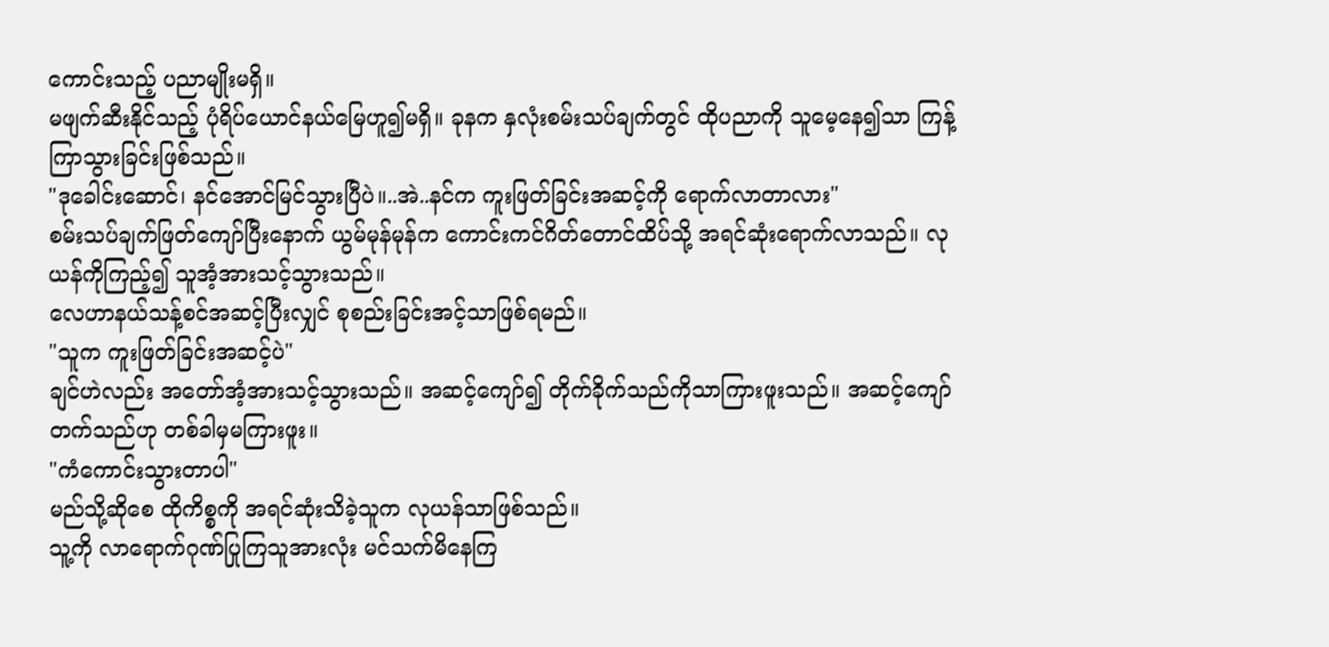ကောင်းသည့် ပညာမျိုးမရှိ။
မဖျက်ဆီးနိုင်သည့် ပုံရိပ်ယောင်နယ်မြေဟူ၍မရှိ။ ခုနက နှလုံးစမ်းသပ်ချက်တွင် ထိုပညာကို သူမေ့နေ၍သာ ကြန့်ကြာသွားခြင်းဖြစ်သည်။
"ဒုခေါင်းဆောင်၊ နင်အောင်မြင်သွားပြီပဲ။..အဲ..နင်က ကူးဖြတ်ခြင်းအဆင့်ကို ရောက်လာတာလား"
စမ်းသပ်ချက်ဖြတ်ကျော်ပြီးနောက် ယွမ်မုန်မုန်က ကောင်းကင်ဂိတ်တောင်ထိပ်သို့ အရင်ဆုံးရောက်လာသည်။ လုယန်ကိုကြည့်၍ သူအံ့အားသင့်သွားသည်။
လေဟာနယ်သန့်စင်အဆင့်ပြီးလျှင် စုစည်းခြင်းအင့်သာဖြစ်ရမည်။
"သူက ကူးဖြတ်ခြင်းအဆင့်ပဲ"
ချင်ဟဲလည်း အတော်အံ့အားသင့်သွားသည်။ အဆင့်ကျော်၍ တိုက်ခိုက်သည်ကိုသာကြားဖူးသည်။ အဆင့်ကျော်တက်သည်ဟု တစ်ခါမှမကြားဖူး။
"ကံကောင်းသွားတာပါ"
မည်သို့ဆိုစေ ထိုကိစ္စကို အရင်ဆုံးသိခဲ့သူက လုယန်သာဖြစ်သည်။
သူ့ကို လာရောက်ဂုဏ်ပြုကြသူအားလုံး မင်သက်မိနေကြ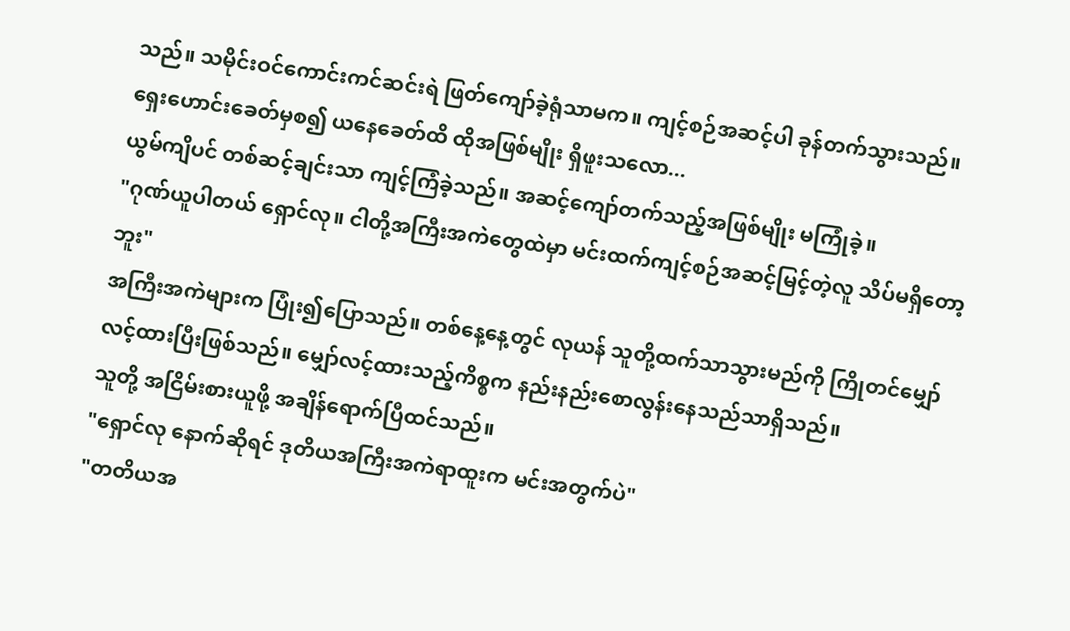သည်။ သမိုင်းဝင်ကောင်းကင်ဆင်းရဲ ဖြတ်ကျော်ခဲ့ရုံသာမက။ ကျင့်စဉ်အဆင့်ပါ ခုန်တက်သွားသည်။
ရှေးဟောင်းခေတ်မှစ၍ ယနေခေတ်ထိ ထိုအဖြစ်မျိုး ရှိဖူးသလော...
ယွမ်ကျိပင် တစ်ဆင့်ချင်းသာ ကျင့်ကြံခဲ့သည်။ အဆင့်ကျော်တက်သည့်အဖြစ်မျိုး မကြုံခဲ့။
"ဂုဏ်ယူပါတယ် ရှောင်လု။ ငါတို့အကြီးအကဲတွေထဲမှာ မင်းထက်ကျင့်စဉ်အဆင့်မြင့်တဲ့လူ သိပ်မရှိတော့ဘူး"
အကြီးအကဲများက ပြုံး၍ပြောသည်။ တစ်နေ့နေ့တွင် လုယန် သူတို့ထက်သာသွားမည်ကို ကြိုတင်မျှော်လင့်ထားပြီးဖြစ်သည်။ မျှော်လင့်ထားသည့်ကိစ္စက နည်းနည်းစောလွန်းနေသည်သာရှိသည်။
သူတို့ အငြိမ်းစားယူဖို့ အချိန်ရောက်ပြီထင်သည်။
"ရှောင်လု နောက်ဆိုရင် ဒုတိယအကြီးအကဲရာထူးက မင်းအတွက်ပဲ"
"တတိယအ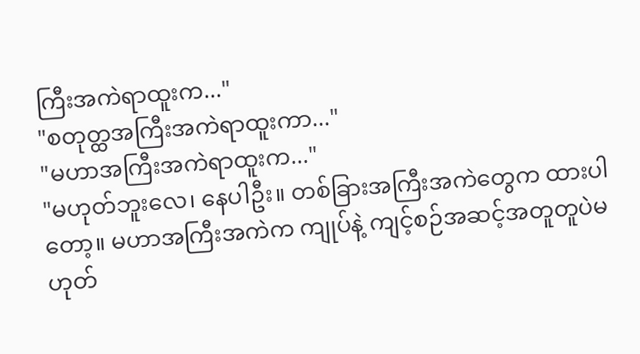ကြီးအကဲရာထူးက..."
"စတုတ္ထအကြီးအကဲရာထူးကာ..."
"မဟာအကြီးအကဲရာထူးက..."
"မဟုတ်ဘူးလေ၊ နေပါဦး။ တစ်ခြားအကြီးအကဲတွေက ထားပါတော့။ မဟာအကြီးအကဲက ကျုပ်နဲ့ ကျင့်စဉ်အဆင့်အတူတူပဲမဟုတ်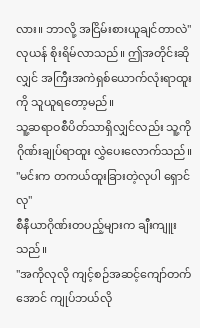လား။ ဘာလို့ အငြိမ်းစားယူချင်တာလဲ"
လုယန် စိုးရိမ်လာသည်။ ဤအတိုင်းဆိုလျှင် အကြီးအကဲရှစ်ယောက်လုံးရာထူးကို သူယူရတော့မည်။
သူ့ဆရာဝစီပိတ်သာရှိလျှင်လည်း သူ့ကို ဂိုဏ်းချုပ်ရာထူး လွှဲပေးလောက်သည်။
"မင်းက တကယ်ထူးခြားတဲ့လုပါ ရှောင်လု"
စီနီယာဂိုဏ်းတပည့်များက ချီးကျူးသည်။
"အကိုလုလို ကျင့်စဉ်အဆင့်ကျော်တက်အောင် ကျုပ်ဘယ်လို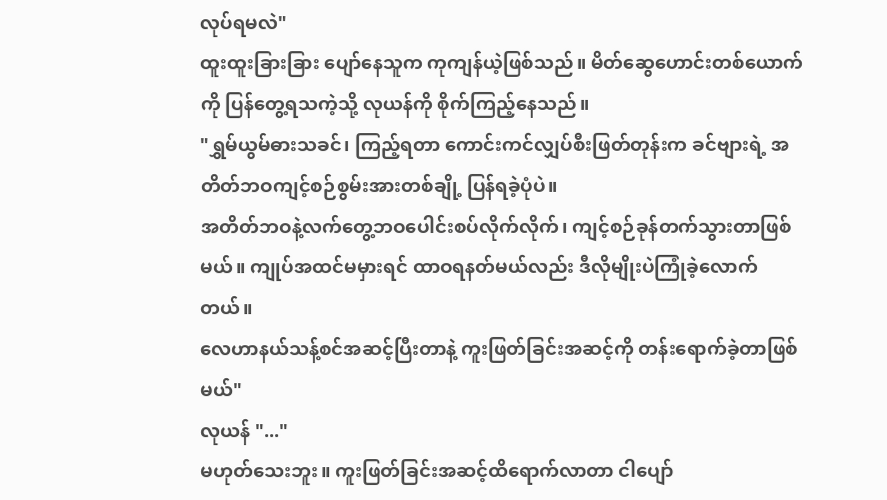လုပ်ရမလဲ"
ထူးထူးခြားခြား ပျော်နေသူက ကုကျန်ယဲ့ဖြစ်သည်။ မိတ်ဆွေဟောင်းတစ်ယောက်ကို ပြန်တွေ့ရသကဲ့သို့ လုယန်ကို စိုက်ကြည့်နေသည်။
"ရွှမ်ယွမ်ဓားသခင်၊ ကြည့်ရတာ ကောင်းကင်လျှပ်စီးဖြတ်တုန်းက ခင်ဗျားရဲ့ အတိတ်ဘဝကျင့်စဉ်စွမ်းအားတစ်ချို့ ပြန်ရခဲ့ပုံပဲ။
အတိတ်ဘဝနဲ့လက်တွေ့ဘဝပေါင်းစပ်လိုက်လိုက်၊ ကျင့်စဉ်ခုန်တက်သွားတာဖြစ်မယ်။ ကျုပ်အထင်မမှားရင် ထာဝရနတ်မယ်လည်း ဒီလိုမျိုးပဲကြုံခဲ့လောက်တယ်။
လေဟာနယ်သန့်စင်အဆင့်ပြီးတာနဲ့ ကူးဖြတ်ခြင်းအဆင့်ကို တန်းရောက်ခဲ့တာဖြစ်မယ်"
လုယန် "..."
မဟုတ်သေးဘူး။ ကူးဖြတ်ခြင်းအဆင့်ထိရောက်လာတာ ငါပျော်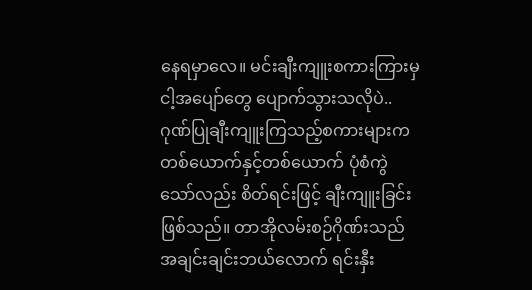နေရမှာလေ။ မင်းချီးကျူးစကားကြားမှ ငါ့အပျော်တွေ ပျောက်သွားသလိုပဲ..
ဂုဏ်ပြုချီးကျူးကြသည့်စကားများက တစ်ယောက်နှင့်တစ်ယောက် ပုံစံကွဲသော်လည်း စိတ်ရင်းဖြင့် ချီးကျူးခြင်းဖြစ်သည်။ တာအိုလမ်းစဉ်ဂိုဏ်းသည် အချင်းချင်းဘယ်လောက် ရင်းနှီး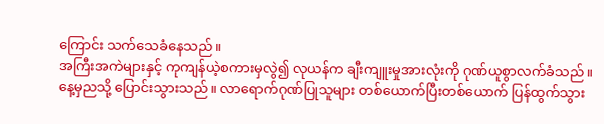ကြောင်း သက်သေခံနေသည်။
အကြီးအကဲများနှင့် ကုကျန်ယဲ့စကားမှလွဲ၍ လုယန်က ချီးကျူးမှုအားလုံးကို ဂုဏ်ယူစွာလက်ခံသည်။
နေ့မှညသို့ ပြောင်းသွားသည်။ လာရောက်ဂုဏ်ပြုသူများ တစ်ယောက်ပြီးတစ်ယောက် ပြန်ထွက်သွား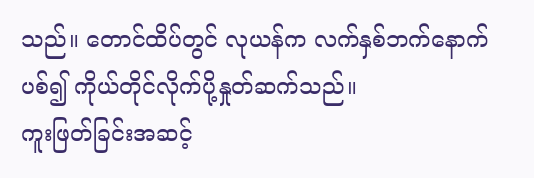သည်။ တောင်ထိပ်တွင် လုယန်က လက်နှစ်ဘက်နောက်ပစ်၍ ကိုယ်တိုင်လိုက်ပို့နှုတ်ဆက်သည်။
ကူးဖြတ်ခြင်းအဆင့်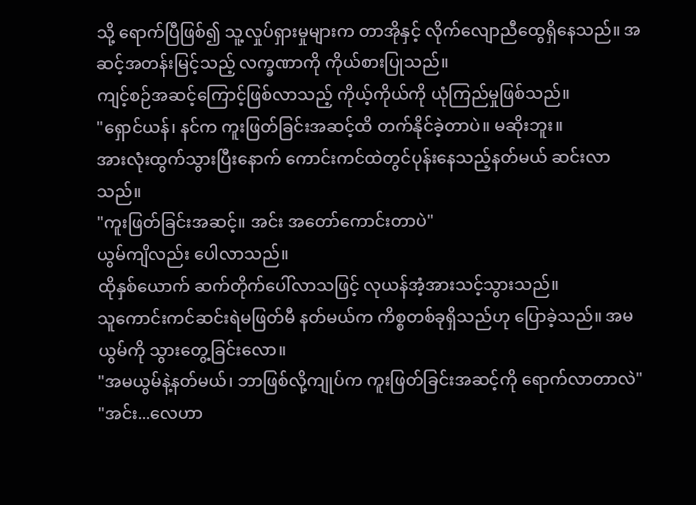သို့ ရောက်ပြီဖြစ်၍ သူ့လှုပ်ရှားမှုများက တာအိုနှင့် လိုက်လျောညီထွေရှိနေသည်။ အဆင့်အတန်းမြင့်သည့် လက္ခဏာကို ကိုယ်စားပြုသည်။
ကျင့်စဉ်အဆင့်ကြောင့်ဖြစ်လာသည့် ကိုယ့်ကိုယ်ကို ယုံကြည်မှုဖြစ်သည်။
"ရှောင်ယန်၊ နင်က ကူးဖြတ်ခြင်းအဆင့်ထိ တက်နိုင်ခဲ့တာပဲ။ မဆိုးဘူး။
အားလုံးထွက်သွားပြီးနောက် ကောင်းကင်ထဲတွင်ပုန်းနေသည့်နတ်မယ် ဆင်းလာသည်။
"ကူးဖြတ်ခြင်းအဆင့်။ အင်း အတော်ကောင်းတာပဲ"
ယွမ်ကျိလည်း ပေါလာသည်။
ထိုနှစ်ယောက် ဆက်တိုက်ပေါ်လာသဖြင့် လုယန်အံ့အားသင့်သွားသည်။
သူကောင်းကင်ဆင်းရဲမဖြတ်မီ နတ်မယ်က ကိစ္စတစ်ခုရှိသည်ဟု ပြောခဲ့သည်။ အမယွမ်ကို သွားတွေ့ခြင်းလော။
"အမယွမ်နဲ့နတ်မယ်၊ ဘာဖြစ်လို့ကျုပ်က ကူးဖြတ်ခြင်းအဆင့်ကို ရောက်လာတာလဲ"
"အင်း...လေဟာ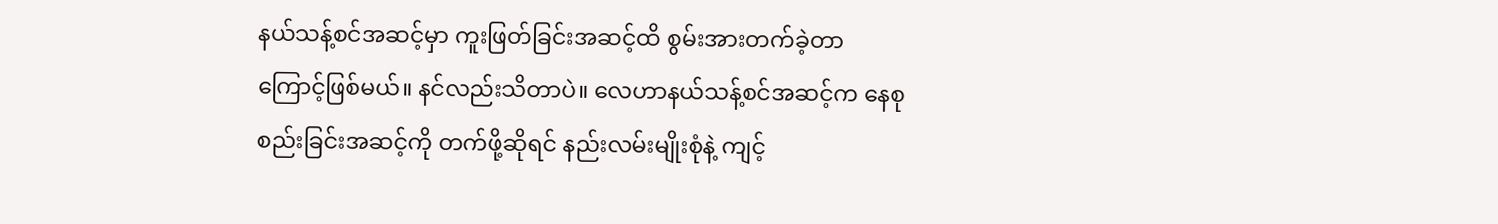နယ်သန့်စင်အဆင့်မှာ ကူးဖြတ်ခြင်းအဆင့်ထိ စွမ်းအားတက်ခဲ့တာကြောင့်ဖြစ်မယ်။ နင်လည်းသိတာပဲ။ လေဟာနယ်သန့်စင်အဆင့်က နေစုစည်းခြင်းအဆင့်ကို တက်ဖို့ဆိုရင် နည်းလမ်းမျိုးစုံနဲ့ ကျင့်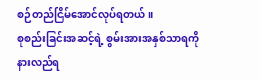စဉ်တည်ငြိမ်အောင်လုပ်ရတယ်။
စုစည်းခြင်းအဆင့်ရဲ့ စွမ်းအားအနှစ်သာရကို နားလည်ရ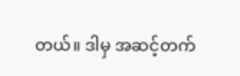တယ်။ ဒါမှ အဆင့်တက်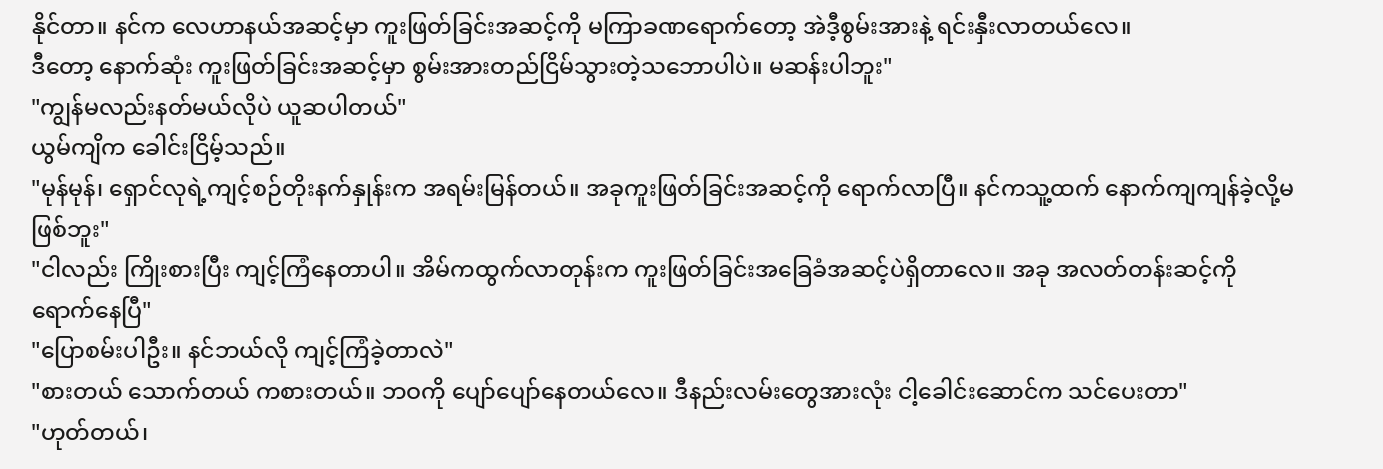နိုင်တာ။ နင်က လေဟာနယ်အဆင့်မှာ ကူးဖြတ်ခြင်းအဆင့်ကို မကြာခဏရောက်တော့ အဲဒီ့စွမ်းအားနဲ့ ရင်းနှီးလာတယ်လေ။
ဒီတော့ နောက်ဆုံး ကူးဖြတ်ခြင်းအဆင့်မှာ စွမ်းအားတည်ငြိမ်သွားတဲ့သဘောပါပဲ။ မဆန်းပါဘူး"
"ကျွန်မလည်းနတ်မယ်လိုပဲ ယူဆပါတယ်"
ယွမ်ကျိက ခေါင်းငြိမ့်သည်။
"မုန်မုန်၊ ရှောင်လုရဲ့ကျင့်စဉ်တိုးနက်နှုန်းက အရမ်းမြန်တယ်။ အခုကူးဖြတ်ခြင်းအဆင့်ကို ရောက်လာပြီ။ နင်ကသူ့ထက် နောက်ကျကျန်ခဲ့လို့မဖြစ်ဘူး"
"ငါလည်း ကြိုးစားပြီး ကျင့်ကြံနေတာပါ။ အိမ်ကထွက်လာတုန်းက ကူးဖြတ်ခြင်းအခြေခံအဆင့်ပဲရှိတာလေ။ အခု အလတ်တန်းဆင့်ကို ရောက်နေပြီ"
"ပြောစမ်းပါဦး။ နင်ဘယ်လို ကျင့်ကြံခဲ့တာလဲ"
"စားတယ် သောက်တယ် ကစားတယ်။ ဘဝကို ပျော်ပျော်နေတယ်လေ။ ဒီနည်းလမ်းတွေအားလုံး ငါ့ခေါင်းဆောင်က သင်ပေးတာ"
"ဟုတ်တယ်၊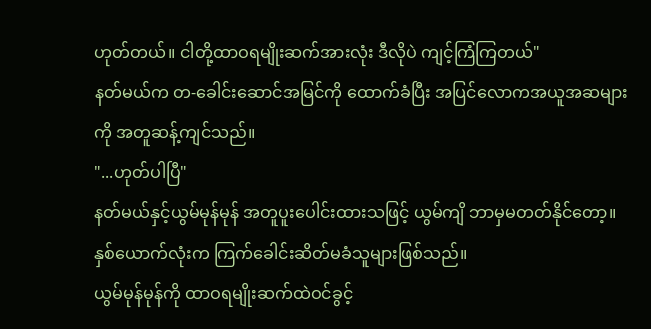ဟုတ်တယ်။ ငါတို့ထာဝရမျိုးဆက်အားလုံး ဒီလိုပဲ ကျင့်ကြံကြတယ်"
နတ်မယ်က တ-ခေါင်းဆောင်အမြင်ကို ထောက်ခံပြီး အပြင်လောကအယူအဆများကို အတူဆန့်ကျင်သည်။
"...ဟုတ်ပါပြီ"
နတ်မယ်နှင့်ယွမ်မုန်မုန် အတူပူးပေါင်းထားသဖြင့် ယွမ်ကျိ ဘာမှမတတ်နိုင်တော့။ နှစ်ယောက်လုံးက ကြက်ခေါင်းဆိတ်မခံသူများဖြစ်သည်။
ယွမ်မုန်မုန်ကို ထာဝရမျိုးဆက်ထဲဝင်ခွင့်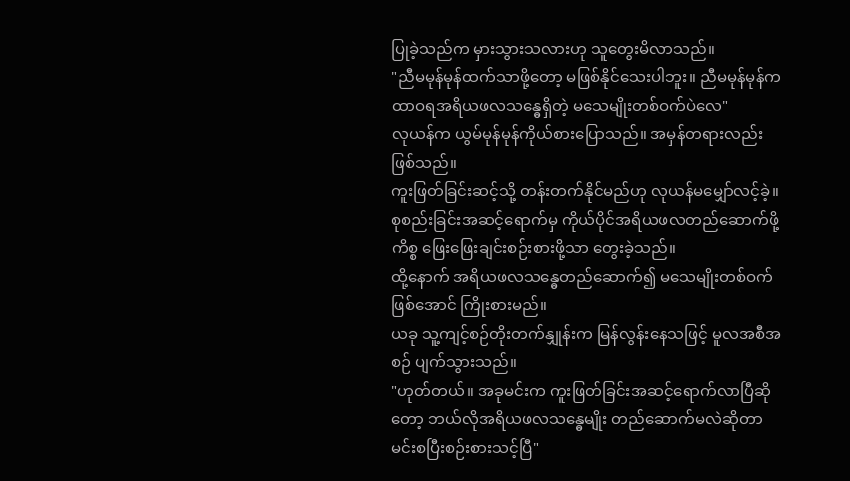ပြုခဲ့သည်က မှားသွားသလားဟု သူတွေးမိလာသည်။
"ညီမမုန်မုန်ထက်သာဖို့တော့ မဖြစ်နိုင်သေးပါဘူး။ ညီမမုန်မုန်က ထာဝရအရိယဖလသန္ဓေရှိတဲ့ မသေမျိုးတစ်ဝက်ပဲလေ"
လုယန်က ယွမ်မုန်မုန်ကိုယ်စားပြောသည်။ အမှန်တရားလည်းဖြစ်သည်။
ကူးဖြတ်ခြင်းဆင့်သို့ တန်းတက်နိုင်မည်ဟု လုယန်မမျှော်လင့်ခဲ့။ စုစည်းခြင်းအဆင့်ရောက်မှ ကိုယ်ပိုင်အရိယဖလတည်ဆောက်ဖို့ကိစ္စ ဖြေးဖြေးချင်းစဉ်းစားဖို့သာ တွေးခဲ့သည်။
ထို့နောက် အရိယဖလသန္ဓေတည်ဆောက်၍ မသေမျိုးတစ်ဝက်ဖြစ်အောင် ကြိုးစားမည်။
ယခု သူ့ကျင့်စဉ်တိုးတက်နျှုန်းက မြန်လွန်းနေသဖြင့် မူလအစီအစဉ် ပျက်သွားသည်။
"ဟုတ်တယ်။ အခုမင်းက ကူးဖြတ်ခြင်းအဆင့်ရောက်လာပြီဆိုတော့ ဘယ်လိုအရိယဖလသန္ဓေမျိုး တည်ဆောက်မလဲဆိုတာ မင်းစပြီးစဉ်းစားသင့်ပြီ"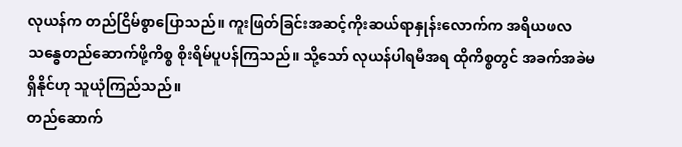လုယန်က တည်ငြိမ်စွာပြောသည်။ ကူးဖြတ်ခြင်းအဆင့်ကိုးဆယ်ရာနှုန်းလောက်က အရိယဖလသန္ဓေတည်ဆောက်ဖို့ကိစ္စ စိုးရိမ်ပူပန်ကြသည်။ သို့သော် လုယန်ပါရမီအရ ထိုကိစ္စတွင် အခက်အခဲမရှိနိုင်ဟု သူယုံကြည်သည်။
တည်ဆောက်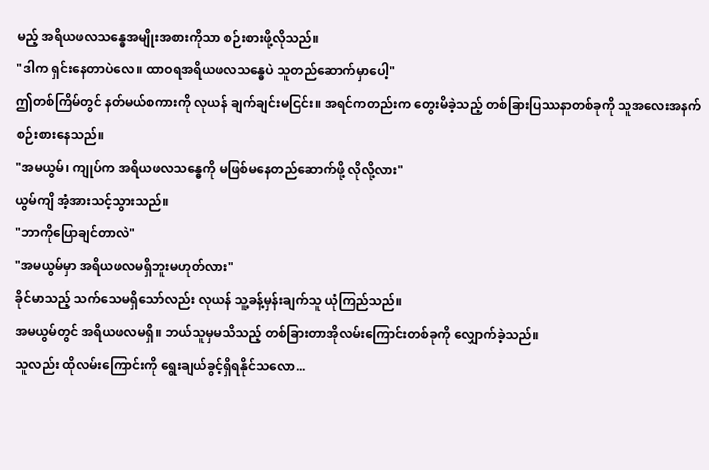မည့် အရိယဖလသန္ဓေအမျိုးအစားကိုသာ စဉ်းစားဖို့လိုသည်။
"ဒါက ရှင်းနေတာပဲလေ။ ထာဝရအရိယဖလသန္ဓေပဲ သူတည်ဆောက်မှာပေါ့"
ဤတစ်ကြိမ်တွင် နတ်မယ်စကားကို လုယန် ချက်ချင်းမငြင်း။ အရင်ကတည်းက တွေးမိခဲ့သည့် တစ်ခြားပြဿနာတစ်ခုကို သူအလေးအနက်စဉ်းစားနေသည်။
"အမယွမ်၊ ကျုပ်က အရိယဖလသန္ဓေကို မဖြစ်မနေတည်ဆောက်ဖို့ လိုလို့လား"
ယွမ်ကျိ အံ့အားသင့်သွားသည်။
"ဘာကိုပြောချင်တာလဲ"
"အမယွမ်မှာ အရိယဖလမရှိဘူးမဟုတ်လား"
ခိုင်မာသည့် သက်သေမရှိသော်လည်း လုယန် သူ့ခန့်မှန်းချက်သူ ယုံကြည်သည်။
အမယွမ်တွင် အရိယဖလမရှိ။ ဘယ်သူမှမသိသည့် တစ်ခြားတာအိုလမ်းကြောင်းတစ်ခုကို လျှောက်ခဲ့သည်။
သူလည်း ထိုလမ်းကြောင်းကို ရွေးချယ်ခွင့်ရှိရနိုင်သလော...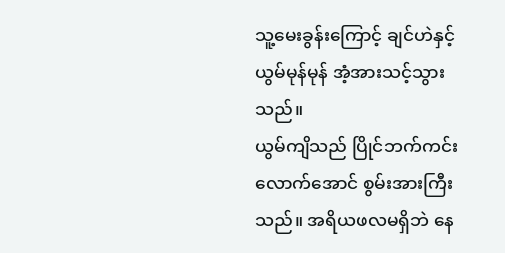သူ့မေးခွန်းကြောင့် ချင်ဟဲနှင့် ယွမ်မုန်မုန် အံ့အားသင့်သွားသည်။
ယွမ်ကျိသည် ပြိုင်ဘက်ကင်းလောက်အောင် စွမ်းအားကြီးသည်။ အရိယဖလမရှိဘဲ နေ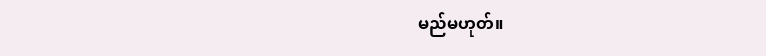မည်မဟုတ်။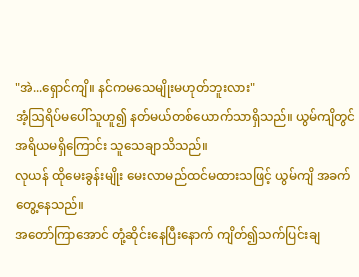"အဲ...ရှောင်ကျိ။ နင်ကမသေမျိုးမဟုတ်ဘူးလား"
အံ့ဩရိပ်မပေါ်သူဟူ၍ နတ်မယ်တစ်ယောက်သာရှိသည်။ ယွမ်ကျိတွင် အရိယမရှိကြောင်း သူသေချာသိသည်။
လုယန် ထိုမေးခွန်းမျိုး မေးလာမည်ထင်မထားသဖြင့် ယွမ်ကျိ အခက်တွေ့နေသည်။
အတော်ကြာအောင် တုံ့ဆိုင်းနေပြီးနောက် ကျိတ်၍သက်ပြင်းချ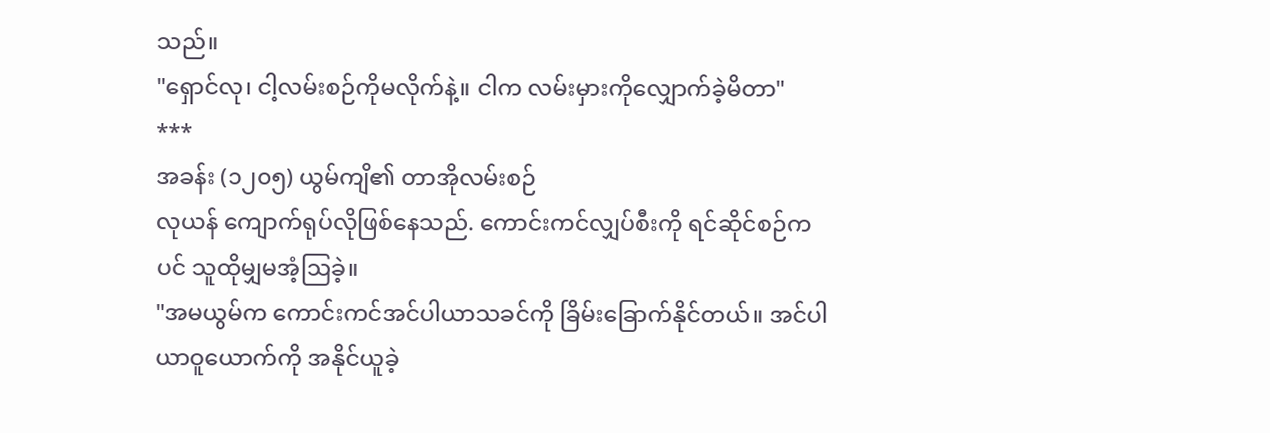သည်။
"ရှောင်လု၊ ငါ့လမ်းစဉ်ကိုမလိုက်နဲ့။ ငါက လမ်းမှားကိုလျှောက်ခဲ့မိတာ"
***
အခန်း (၁၂၀၅) ယွမ်ကျိ၏ တာအိုလမ်းစဉ်
လုယန် ကျောက်ရုပ်လိုဖြစ်နေသည်. ကောင်းကင်လျှပ်စီးကို ရင်ဆိုင်စဉ်ကပင် သူထိုမျှမအံ့ဩခဲ့။
"အမယွမ်က ကောင်းကင်အင်ပါယာသခင်ကို ခြိမ်းခြောက်နိုင်တယ်။ အင်ပါယာဝူယောက်ကို အနိုင်ယူခဲ့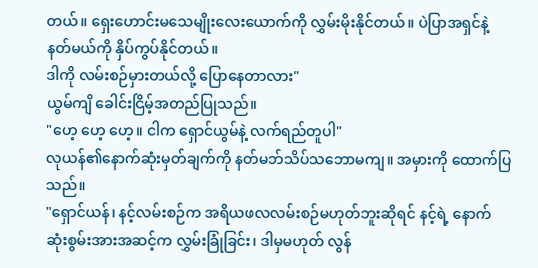တယ်။ ရှေးဟောင်းမသေမျိုးလေးယောက်ကို လွှမ်းမိုးနိုင်တယ်။ ပဲပြာအရှင်နဲ့ နတ်မယ်ကို နှိပ်ကွပ်နိုင်တယ်။
ဒါကို လမ်းစဉ်မှားတယ်လို့ ပြောနေတာလား"
ယွမ်ကျိ ခေါင်းငြိမ့်အတည်ပြုသည်။
"ဟေ့ ဟေ့ ဟေ့။ ငါက ရှောင်ယွမ်နဲ့ လက်ရည်တူပါ"
လုယန်၏နောက်ဆုံးမှတ်ချက်ကို နတ်မဘ်သိပ်သဘောမကျ။ အမှားကို ထောက်ပြသည်။
"ရှောင်ယန်၊ နင့်လမ်းစဉ်က အရိယဖလလမ်းစဉ်မဟုတ်ဘူးဆိုရင် နင့်ရဲ့ နောက်ဆုံးစွမ်းအားအဆင့်က လွှမ်းခြုံခြင်း၊ ဒါမှမဟုတ် လွန်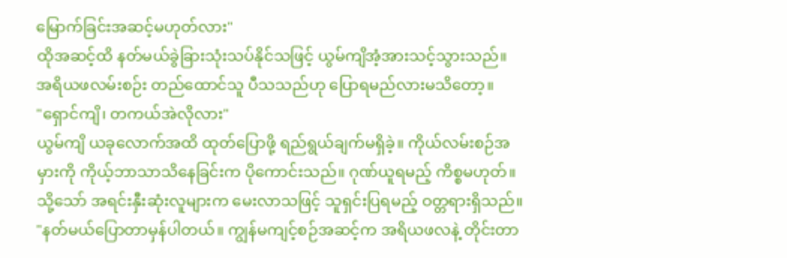မြောက်ခြင်းအဆင့်မဟုတ်လား"
ထိုအဆင့်ထိ နတ်မယ်ခွဲခြားသုံးသပ်နိုင်သဖြင့် ယွမ်ကျိအံ့အားသင့်သွားသည်။ အရိယဖလမ်းစဉ်း တည်ထောင်သူ ပီသသည်ဟု ပြောရမည်လားမသိတော့။
"ရှောင်ကျိ၊ တကယ်အဲလိုလား"
ယွမ်ကျိ ယခုလောက်အထိ ထုတ်ပြောဖို့ ရည်ရွယ်ချက်မရှိခဲ့။ ကိုယ်လမ်းစဉ်အမှားကို ကိုယ့်ဘာသာသိနေခြင်းက ပိုကောင်းသည်။ ဂုဏ်ယူရမည့် ကိစ္စမဟုတ်။
သို့သော် အရင်းနှီးဆုံးလူများက မေးလာသဖြင့် သူရှင်းပြရမည့် ဝတ္တရားရှိသည်။
"နတ်မယ်ပြောတာမှန်ပါတယ်။ ကျွန်မကျင့်စဉ်အဆင့်က အရိယဖလနဲ့ တိုင်းတာ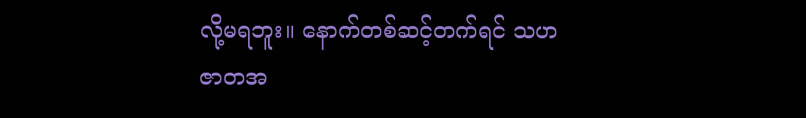လို့မရဘူး။ နောက်တစ်ဆင့်တက်ရင် သဟဇာတအ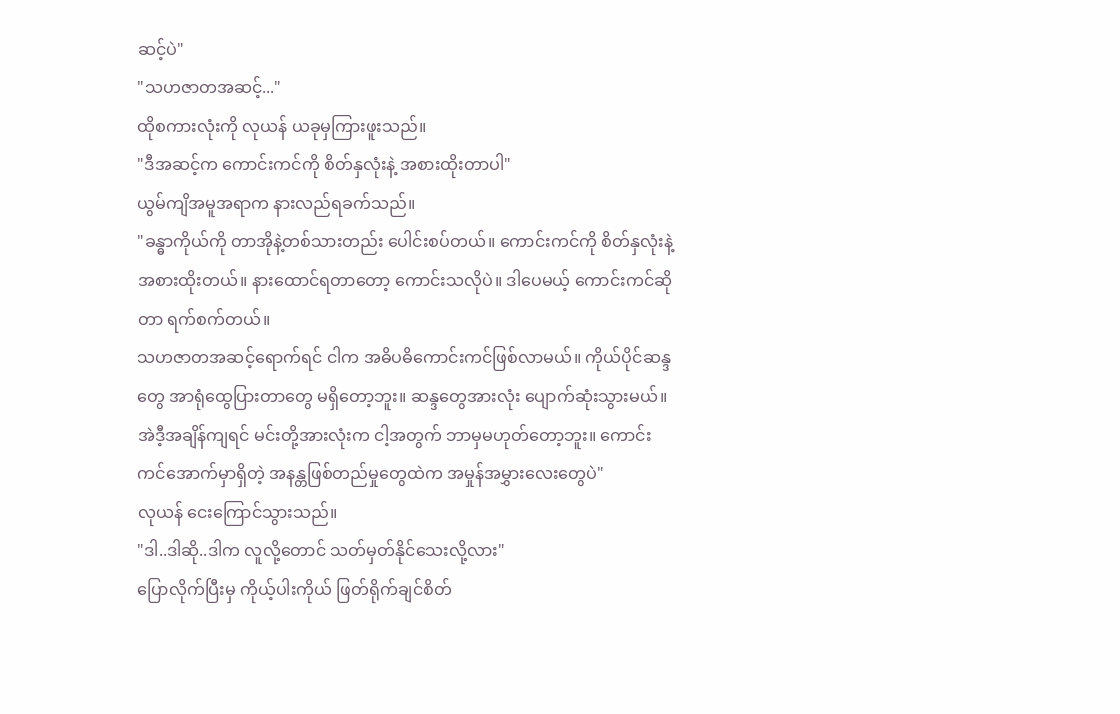ဆင့်ပဲ"
"သဟဇာတအဆင့်..."
ထိုစကားလုံးကို လုယန် ယခုမှကြားဖူးသည်။
"ဒီအဆင့်က ကောင်းကင်ကို စိတ်နှလုံးနဲ့ အစားထိုးတာပါ"
ယွမ်ကျိအမူအရာက နားလည်ရခက်သည်။
"ခန္ဓာကိုယ်ကို တာအိုနဲ့တစ်သားတည်း ပေါင်းစပ်တယ်။ ကောင်းကင်ကို စိတ်နှလုံးနဲ့အစားထိုးတယ်။ နားထောင်ရတာတော့ ကောင်းသလိုပဲ။ ဒါပေမယ့် ကောင်းကင်ဆိုတာ ရက်စက်တယ်။
သဟဇာတအဆင့်ရောက်ရင် ငါက အဓိပဓိကောင်းကင်ဖြစ်လာမယ်။ ကိုယ်ပိုင်ဆန္ဒတွေ အာရုံထွေပြားတာတွေ မရှိတော့ဘူး။ ဆန္ဒတွေအားလုံး ပျောက်ဆုံးသွားမယ်။
အဲဒီ့အချိန်ကျရင် မင်းတို့အားလုံးက ငါ့အတွက် ဘာမှမဟုတ်တော့ဘူး။ ကောင်းကင်အောက်မှာရှိတဲ့ အနန္တဖြစ်တည်မှုတွေထဲက အမှုန်အမွှားလေးတွေပဲ"
လုယန် ငေးကြောင်သွားသည်။
"ဒါ..ဒါဆို..ဒါက လူလို့တောင် သတ်မှတ်နိုင်သေးလို့လား"
ပြောလိုက်ပြီးမှ ကိုယ့်ပါးကိုယ် ဖြတ်ရိုက်ချင်စိတ်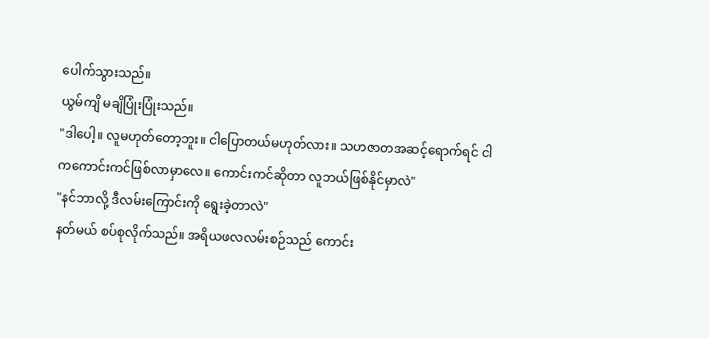ပေါက်သွားသည်။
ယွမ်ကျိ မချိပြုံးပြုံးသည်။
"ဒါပေါ့။ လူမဟုတ်တော့ဘူး။ ငါပြောတယ်မဟုတ်လား။ သဟဇာတအဆင့်ရောက်ရင် ငါကကောင်းကင်ဖြစ်လာမှာလေ။ ကောင်းကင်ဆိုတာ လူဘယ်ဖြစ်နိုင်မှာလဲ"
"နင်ဘာလို့ ဒီလမ်းကြောင်းကို ရွေးခဲ့တာလဲ"
နတ်မယ် စပ်စုလိုက်သည်။ အရိယဖလလမ်းစဉ်သည် ကောင်း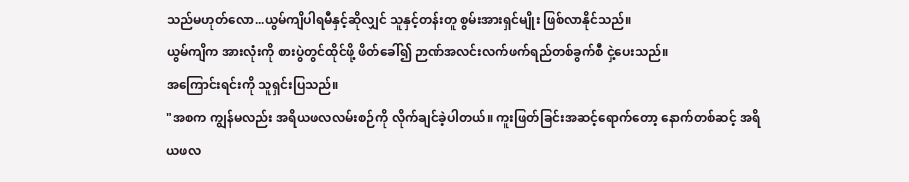သည်မဟုတ်လော...ယွမ်ကျိပါရမီနှင့်ဆိုလျှင် သူနှင့်တန်းတူ စွမ်းအားရှင်မျိုး ဖြစ်လာနိုင်သည်။
ယွမ်ကျိက အားလုံးကို စားပွဲတွင်ထိုင်ဖို့ ဖိတ်ခေါ်၍ ဉာဏ်အလင်းလက်ဖက်ရည်တစ်ခွက်စီ ငှဲ့ပေးသည်။
အကြောင်းရင်းကို သူရှင်းပြသည်။
"အစက ကျွန်မလည်း အရိယဖလလမ်းစဉ်ကို လိုက်ချင်ခဲ့ပါတယ်။ ကူးဖြတ်ခြင်းအဆင့်ရောက်တော့ နောက်တစ်ဆင့် အရိယဖလ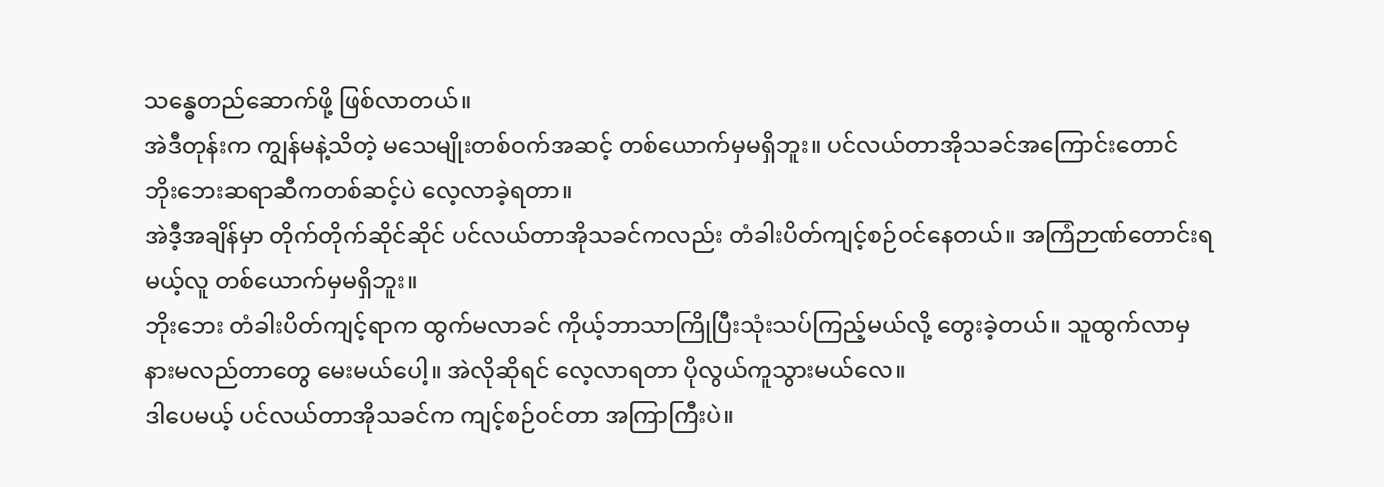သန္ဓေတည်ဆောက်ဖို့ ဖြစ်လာတယ်။
အဲဒီတုန်းက ကျွန်မနဲ့သိတဲ့ မသေမျိုးတစ်ဝက်အဆင့် တစ်ယောက်မှမရှိဘူး။ ပင်လယ်တာအိုသခင်အကြောင်းတောင် ဘိုးဘေးဆရာဆီကတစ်ဆင့်ပဲ လေ့လာခဲ့ရတာ။
အဲဒီ့အချိန်မှာ တိုက်တိုက်ဆိုင်ဆိုင် ပင်လယ်တာအိုသခင်ကလည်း တံခါးပိတ်ကျင့်စဉ်ဝင်နေတယ်။ အကြံဉာဏ်တောင်းရမယ့်လူ တစ်ယောက်မှမရှိဘူး။
ဘိုးဘေး တံခါးပိတ်ကျင့်ရာက ထွက်မလာခင် ကိုယ့်ဘာသာကြိုပြီးသုံးသပ်ကြည့်မယ်လို့ တွေးခဲ့တယ်။ သူထွက်လာမှ နားမလည်တာတွေ မေးမယ်ပေါ့။ အဲလိုဆိုရင် လေ့လာရတာ ပိုလွယ်ကူသွားမယ်လေ။
ဒါပေမယ့် ပင်လယ်တာအိုသခင်က ကျင့်စဉ်ဝင်တာ အကြာကြီးပဲ။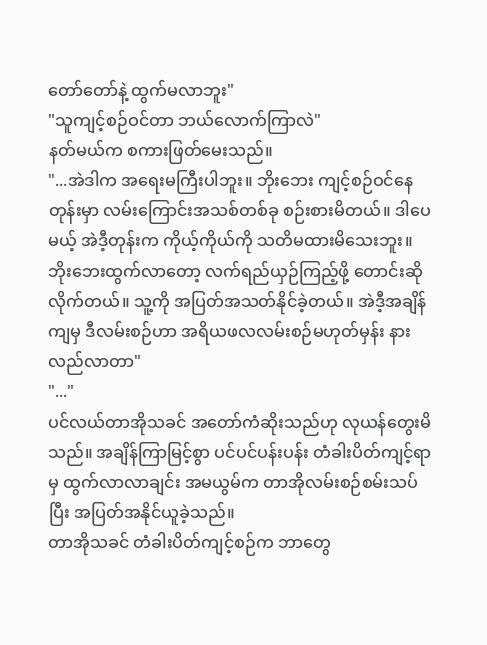တော်တော်နဲ့ ထွက်မလာဘူး"
"သူကျင့်စဉ်ဝင်တာ ဘယ်လောက်ကြာလဲ"
နတ်မယ်က စကားဖြတ်မေးသည်။
"...အဲဒါက အရေးမကြီးပါဘူး။ ဘိုးဘေး ကျင့်စဉ်ဝင်နေတုန်းမှာ လမ်းကြောင်းအသစ်တစ်ခု စဉ်းစားမိတယ်။ ဒါပေမယ့် အဲဒီ့တုန်းက ကိုယ့်ကိုယ်ကို သတိမထားမိသေးဘူး။
ဘိုးဘေးထွက်လာတော့ လက်ရည်ယှဉ်ကြည့်ဖို့ တောင်းဆိုလိုက်တယ်။ သူ့ကို အပြတ်အသတ်နိုင်ခဲ့တယ်။ အဲဒီ့အချိန်ကျမှ ဒီလမ်းစဉ်ဟာ အရိယဖလလမ်းစဉ်မဟုတ်မှန်း နားလည်လာတာ"
"..."
ပင်လယ်တာအိုသခင် အတော်ကံဆိုးသည်ဟု လုယန်တွေးမိသည်။ အချိန်ကြာမြင့်စွာ ပင်ပင်ပန်းပန်း တံခါးပိတ်ကျင့်ရာမှ ထွက်လာလာချင်း အမယွမ်က တာအိုလမ်းစဉ်စမ်းသပ်ပြီး အပြတ်အနိုင်ယူခဲ့သည်။
တာအိုသခင် တံခါးပိတ်ကျင့်စဉ်က ဘာတွေ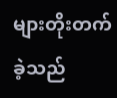များတိုးတက်ခဲ့သည်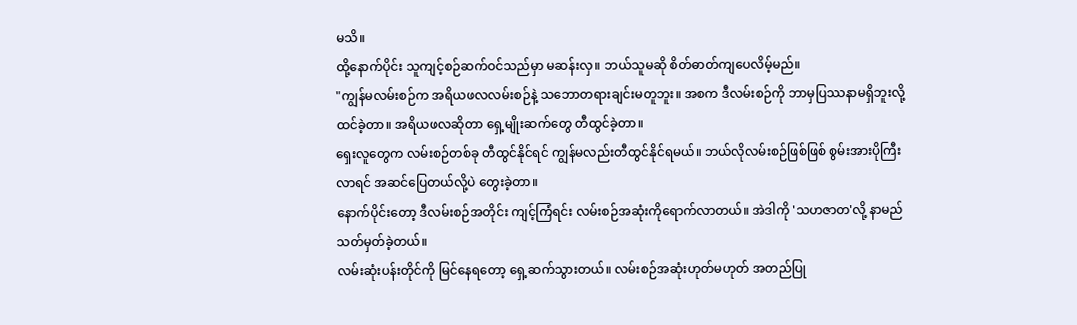မသိ။
ထို့နောက်ပိုင်း သူကျင့်စဉ်ဆက်ဝင်သည်မှာ မဆန်းလှ။ ဘယ်သူမဆို စိတ်ဓာတ်ကျပေလိမ့်မည်။
"ကျွန်မလမ်းစဉ်က အရိယဖလလမ်းစဉ်နဲ့ သဘောတရားချင်းမတူဘူး။ အစက ဒီလမ်းစဉ်ကို ဘာမှပြဿနာမရှိဘူးလို့ ထင်ခဲ့တာ။ အရိယဖလဆိုတာ ရှေ့မျိုးဆက်တွေ တီထွင်ခဲ့တာ။
ရှေးလူတွေက လမ်းစဉ်တစ်ခု တီထွင်နိုင်ရင် ကျွန်မလည်းတီထွင်နိုင်ရမယ်။ ဘယ်လိုလမ်းစဉ်ဖြစ်ဖြစ် စွမ်းအားပိုကြီးလာရင် အဆင်ပြေတယ်လို့ပဲ တွေးခဲ့တာ။
နောက်ပိုင်းတော့ ဒီလမ်းစဉ်အတိုင်း ကျင့်ကြံရင်း လမ်းစဉ်အဆုံးကိုရောက်လာတယ်။ အဲဒါကို 'သဟဇာတ'လို့ နာမည်သတ်မှတ်ခဲ့တယ်။
လမ်းဆုံးပန်းတိုင်ကို မြင်နေရတော့ ရှေ့ဆက်သွားတယ်။ လမ်းစဉ်အဆုံးဟုတ်မဟုတ် အတည်ပြု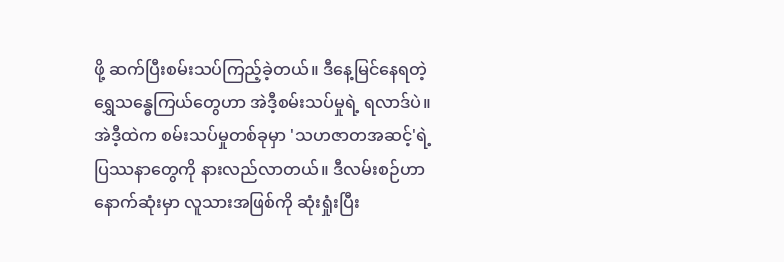ဖို့ ဆက်ပြီးစမ်းသပ်ကြည့်ခဲ့တယ်။ ဒီနေ့မြင်နေရတဲ့ ရွှေသန္ဓေကြယ်တွေဟာ အဲဒီ့စမ်းသပ်မှုရဲ့ ရလာဒ်ပဲ။
အဲဒီ့ထဲက စမ်းသပ်မှုတစ်ခုမှာ 'သဟဇာတအဆင့်'ရဲ့ ပြဿနာတွေကို နားလည်လာတယ်။ ဒီလမ်းစဉ်ဟာ နောက်ဆုံးမှာ လူသားအဖြစ်ကို ဆုံးရှုံးပြီး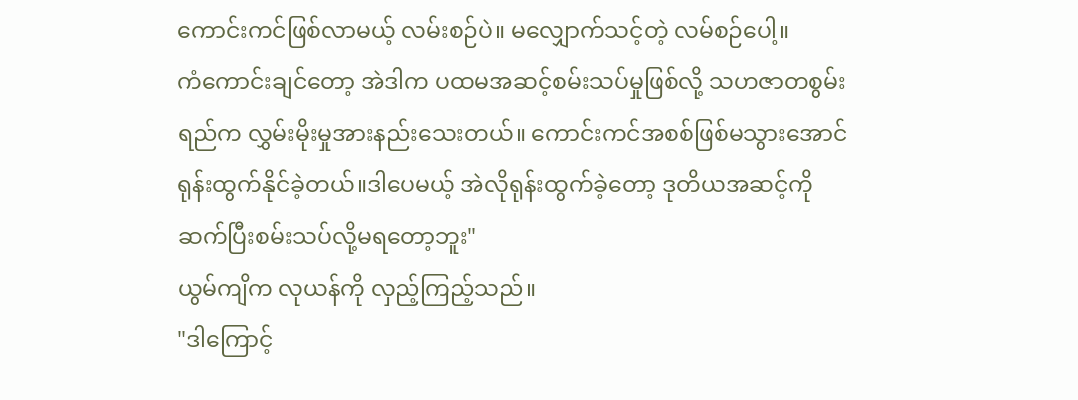ကောင်းကင်ဖြစ်လာမယ့် လမ်းစဉ်ပဲ။ မလျှောက်သင့်တဲ့ လမ်စဉ်ပေါ့။
ကံကောင်းချင်တော့ အဲဒါက ပထမအဆင့်စမ်းသပ်မှုဖြစ်လို့ သဟဇာတစွမ်းရည်က လွှမ်းမိုးမှုအားနည်းသေးတယ်။ ကောင်းကင်အစစ်ဖြစ်မသွားအောင် ရုန်းထွက်နိုင်ခဲ့တယ်။ဒါပေမယ့် အဲလိုရုန်းထွက်ခဲ့တော့ ဒုတိယအဆင့်ကို ဆက်ပြီးစမ်းသပ်လို့မရတော့ဘူး"
ယွမ်ကျိက လုယန်ကို လှည့်ကြည့်သည်။
"ဒါကြောင့်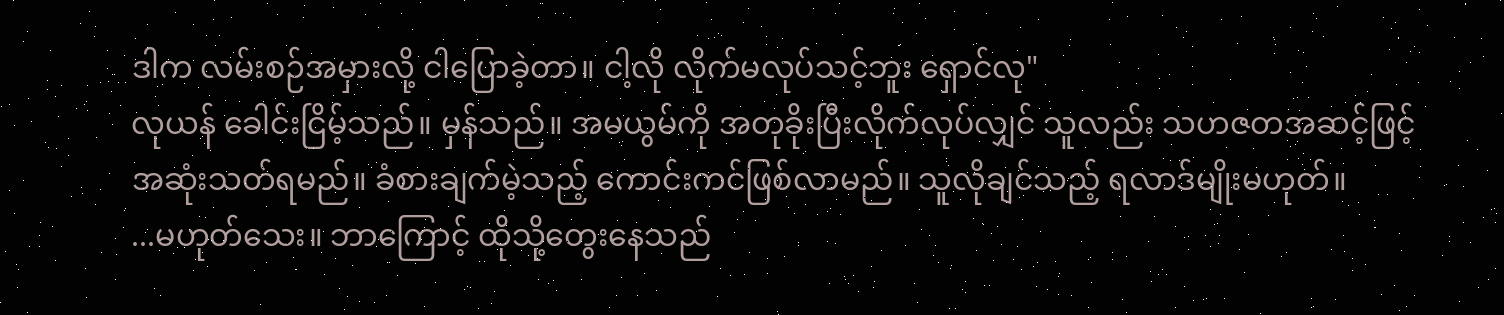ဒါက လမ်းစဉ်အမှားလို့ ငါပြောခဲ့တာ။ ငါ့လို လိုက်မလုပ်သင့်ဘူး ရှောင်လု"
လုယန် ခေါင်းငြိမ့်သည်။ မှန်သည်။ အမယွမ်ကို အတုခိုးပြီးလိုက်လုပ်လျှင် သူလည်း သဟဇတအဆင့်ဖြင့် အဆုံးသတ်ရမည်။ ခံစားချက်မဲ့သည့် ကောင်းကင်ဖြစ်လာမည်။ သူလိုချင်သည့် ရလာဒ်မျိုးမဟုတ်။
...မဟုတ်သေး။ ဘာကြောင့် ထိုသို့တွေးနေသည်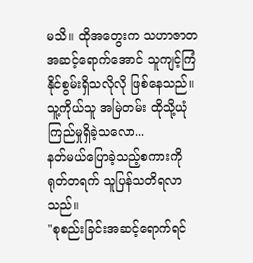မသိ။ ထိုအတွေးက သဟာဇာတအဆင့်ရောက်အောင် သူကျင့်ကြံနိုင်စွမ်းရှိသလိုလို ဖြစ်နေသည်။
သူ့ကိုယ်သူ အမြဲတမ်း ထိုသို့ယုံကြည်မှုရှိခဲ့သလော...
နတ်မယ်ပြောခဲ့သည့်စကားကို ရုတ်တရက် သူပြန်သတိရလာသည်။
"စုစည်းခြင်းအဆင့်ရောက်ရင်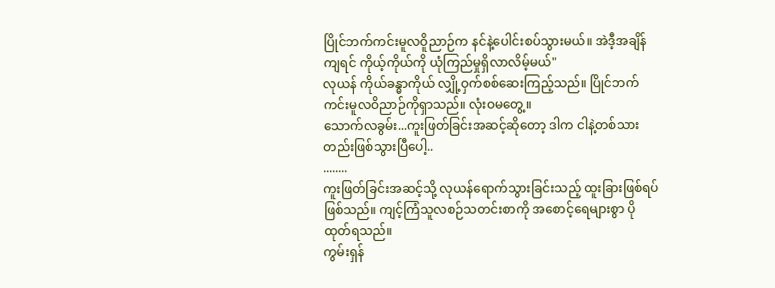ပြိုင်ဘက်ကင်းမူလဝိူညာဉ်က နင်နဲ့ပေါင်းစပ်သွားမယ်။ အဲဒီ့အချိန်ကျရင် ကိုယ့်ကိုယ်ကို ယုံကြည်မှုရှိလာလိမ့်မယ်"
လုယန် ကိုယ်ခန္ဓာကိုယ် လျှို့ဝှက်စစ်ဆေးကြည့်သည်။ ပြိုင်ဘက်ကင်းမူလဝိညာဉ်ကိုရှာသည်။ လုံးဝမတွေ့။
သောက်လခွမ်း...ကူးဖြတ်ခြင်းအဆင့်ဆိုတော့ ဒါက ငါနဲ့တစ်သားတည်းဖြစ်သွားပြီပေါ့..
........
ကူးဖြတ်ခြင်းအဆင့်သို့ လုယန်ရောက်သွားခြင်းသည့် ထူးခြားဖြစ်ရပ်ဖြစ်သည်။ ကျင့်ကြံသူလစဉ်သတင်းစာကို အစောင့်ရေများစွာ ပိုထုတ်ရသည်။
ကွမ်းရှန်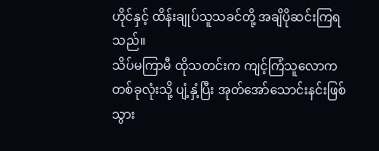ဟိုင်နှင့် ထိန်းချုပ်သူသခင်တို့ အချိပိုဆင်းကြရသည်။
သိပ်မကြာမီ ထိုသတင်းက ကျင့်ကြံသူလောကတစ်ခုလုံးသို့ ပျံ့နှံ့ပြီး အုတ်အော်သောင်းနင်းဖြစ်သွား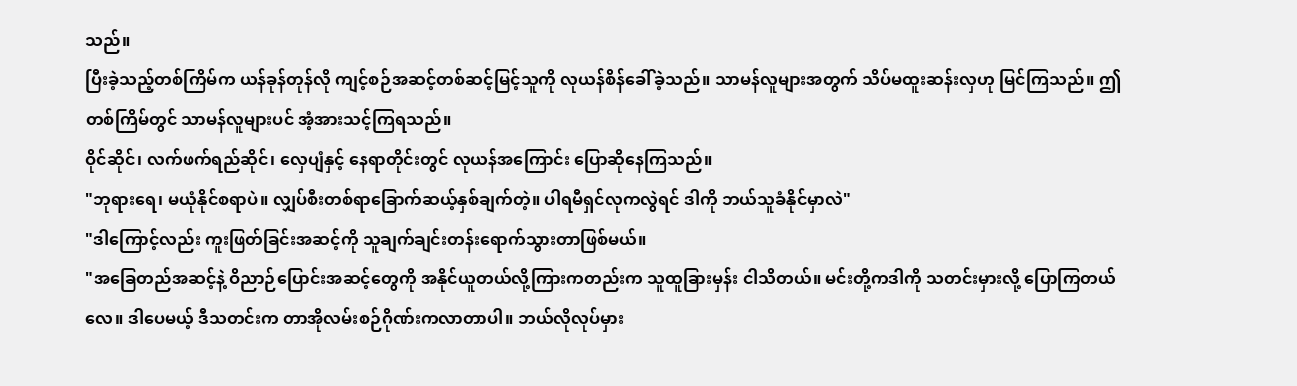သည်။
ပြီးခဲ့သည့်တစ်ကြိမ်က ယန်ခုန်တုန်လို ကျင့်စဉ်အဆင့်တစ်ဆင့်မြင့်သူကို လုယန်စိန်ခေါ်ခဲ့သည်။ သာမန်လူများအတွက် သိပ်မထူးဆန်းလှဟု မြင်ကြသည်။ ဤတစ်ကြိမ်တွင် သာမန်လူများပင် အံ့အားသင့်ကြရသည်။
ဝိုင်ဆိုင်၊ လက်ဖက်ရည်ဆိုင်၊ လှေပျံနှင့် နေရာတိုင်းတွင် လုယန်အကြောင်း ပြောဆိုနေကြသည်။
"ဘုရားရေ၊ မယုံနိုင်စရာပဲ။ လျှပ်စီးတစ်ရာခြောက်ဆယ့်နှစ်ချက်တဲ့။ ပါရမီရှင်လုကလွဲရင် ဒါကို ဘယ်သူခံနိုင်မှာလဲ"
"ဒါကြောင့်လည်း ကူးဖြတ်ခြင်းအဆင့်ကို သူချက်ချင်းတန်းရောက်သွားတာဖြစ်မယ်။
"အခြေတည်အဆင့်နဲ့ ဝိညာဉ်ပြောင်းအဆင့်တွေကို အနိုင်ယူတယ်လို့ကြားကတည်းက သူထူခြားမှန်း ငါသိတယ်။ မင်းတို့ကဒါကို သတင်းမှားလို့ ပြောကြတယ်လေ။ ဒါပေမယ့် ဒီသတင်းက တာအိုလမ်းစဉ်ဂိုဏ်းကလာတာပါ။ ဘယ်လိုလုပ်မှား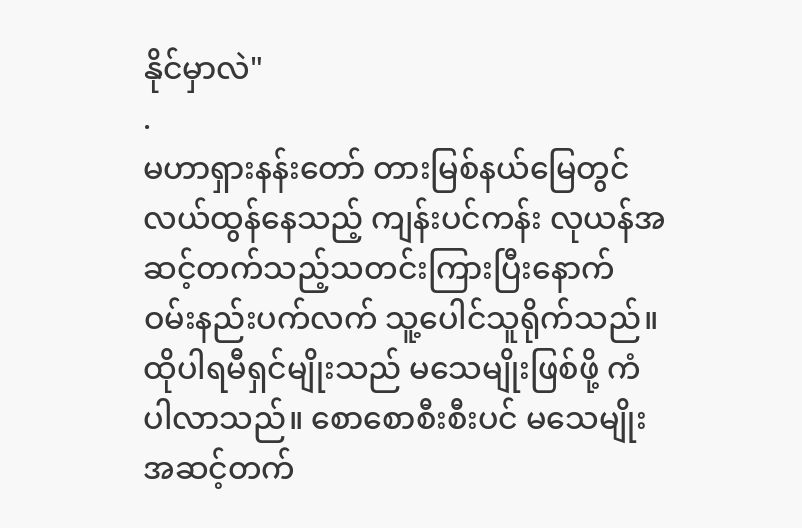နိုင်မှာလဲ"
.
မဟာရှားနန်းတော် တားမြစ်နယ်မြေတွင် လယ်ထွန်နေသည့် ကျန်းပင်ကန်း လုယန်အဆင့်တက်သည့်သတင်းကြားပြီးနောက် ဝမ်းနည်းပက်လက် သူ့ပေါင်သူရိုက်သည်။ ထိုပါရမီရှင်မျိုးသည် မသေမျိုးဖြစ်ဖို့ ကံပါလာသည်။ စောစောစီးစီးပင် မသေမျိုးအဆင့်တက်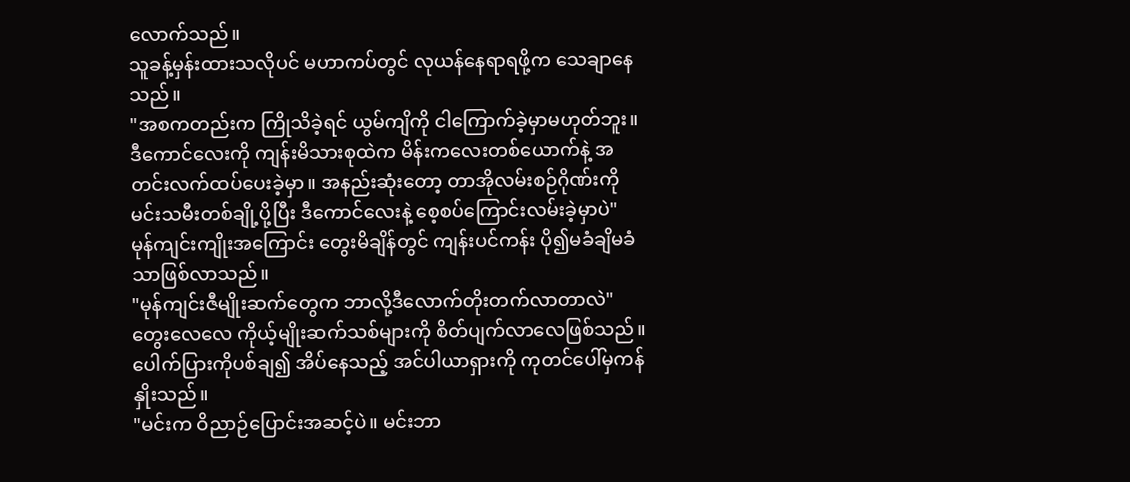လောက်သည်။
သူခန့်မှန်းထားသလိုပင် မဟာကပ်တွင် လုယန်နေရာရဖို့က သေချာနေသည်။
"အစကတည်းက ကြိုသိခဲ့ရင် ယွမ်ကျိကို ငါကြောက်ခဲ့မှာမဟုတ်ဘူး။ ဒီကောင်လေးကို ကျန်းမိသားစုထဲက မိန်းကလေးတစ်ယောက်နဲ့ အတင်းလက်ထပ်ပေးခဲ့မှာ။ အနည်းဆုံးတော့ တာအိုလမ်းစဉ်ဂိုဏ်းကို မင်းသမီးတစ်ချို့ပို့ပြီး ဒီကောင်လေးနဲ့ စေ့စပ်ကြောင်းလမ်းခဲ့မှာပဲ"
မုန်ကျင်းကျိုးအကြောင်း တွေးမိချိန်တွင် ကျန်းပင်ကန်း ပို၍မခံချိမခံသာဖြစ်လာသည်။
"မုန်ကျင်းဇီမျိုးဆက်တွေက ဘာလို့ဒီလောက်တိုးတက်လာတာလဲ"
တွေးလေလေ ကိုယ့်မျိုးဆက်သစ်များကို စိတ်ပျက်လာလေဖြစ်သည်။ ပေါက်ပြားကိုပစ်ချ၍ အိပ်နေသည့် အင်ပါယာရှားကို ကုတင်ပေါ်မှကန်နှိုးသည်။
"မင်းက ဝိညာဉ်ပြောင်းအဆင့်ပဲ။ မင်းဘာ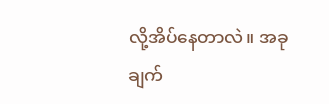လို့အိပ်နေတာလဲ။ အခုချက်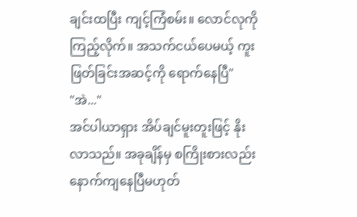ချင်းထပြီး ကျင့်ကြံစမ်း။ လောင်လုကိုကြည့်လိုက်။ အသက်ငယ်ပေမယ့် ကူးဖြတ်ခြင်းအဆင့်ကို ရောက်နေပြီ"
"အဲ..."
အင်ပါယာရှား အိပ်ချင်မူးတူးဖြင့် နိုးလာသည်။ အခုချိန်မှ စကြိုးစားလည်း နောက်ကျနေပြီမဟုတ်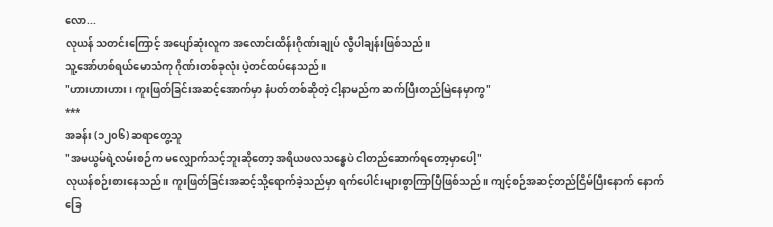လော...
လုယန် သတင်းကြောင့် အပျော်ဆုံးလူက အလောင်းထိန်းဂိုဏ်းချုပ် လွီပါချန်းဖြစ်သည်။
သူ့အော်ဟစ်ရယ်မောသံကု ဂိုဏ်းတစ်ခုလုံး ပဲ့တင်ထပ်နေသည်။
"ဟားဟားဟား၊ ကူးဖြတ်ခြင်းအဆင့်အောက်မှာ နံပတ်တစ်ဆိုတဲ့ ငါ့နာမည်က ဆက်ပြီးတည်မြဲနေမှာကွ"
***
အခန်း (၁၂၀၆) ဆရာတွေ့သူ
"အမယွမ်ရဲ့လမ်းစဉ်က မလျှောက်သင့်ဘူးဆိုတော့ အရိယဖလသန္ဓေပဲ ငါတည်ဆောက်ရတော့မှာပေါ့"
လုယန်စဉ်းစားနေသည်။ ကူးဖြတ်ခြင်းအဆင့်သို့ရောက်ခဲ့သည်မှာ ရက်ပေါင်းများစွာကြာပြီဖြစ်သည်။ ကျင့်စဉ်အဆင့်တည်ငြိမ်ပြီးနောက် နောက်ခြေ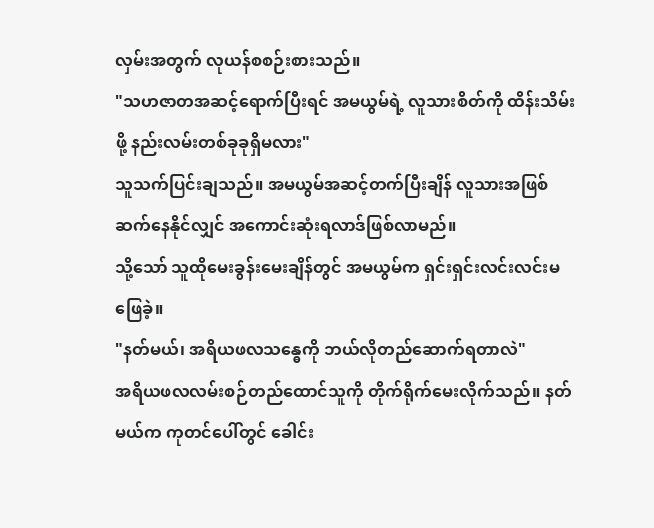လှမ်းအတွက် လုယန်စစဉ်းစားသည်။
"သဟဇာတအဆင့်ရောက်ပြီးရင် အမယွမ်ရဲ့ လူသားစိတ်ကို ထိန်းသိမ်းဖို့ နည်းလမ်းတစ်ခုခုရှိမလား"
သူသက်ပြင်းချသည်။ အမယွမ်အဆင့်တက်ပြီးချိန် လူသားအဖြစ်ဆက်နေနိုင်လျှင် အကောင်းဆုံးရလာဒ်ဖြစ်လာမည်။
သို့သော် သူထိုမေးခွန်းမေးချိန်တွင် အမယွမ်က ရှင်းရှင်းလင်းလင်းမဖြေခဲ့။
"နတ်မယ်၊ အရိယဖလသန္ဓေကို ဘယ်လိုတည်ဆောက်ရတာလဲ"
အရိယဖလလမ်းစဉ်တည်ထောင်သူကို တိုက်ရိုက်မေးလိုက်သည်။ နတ်မယ်က ကုတင်ပေါ်တွင် ခေါင်း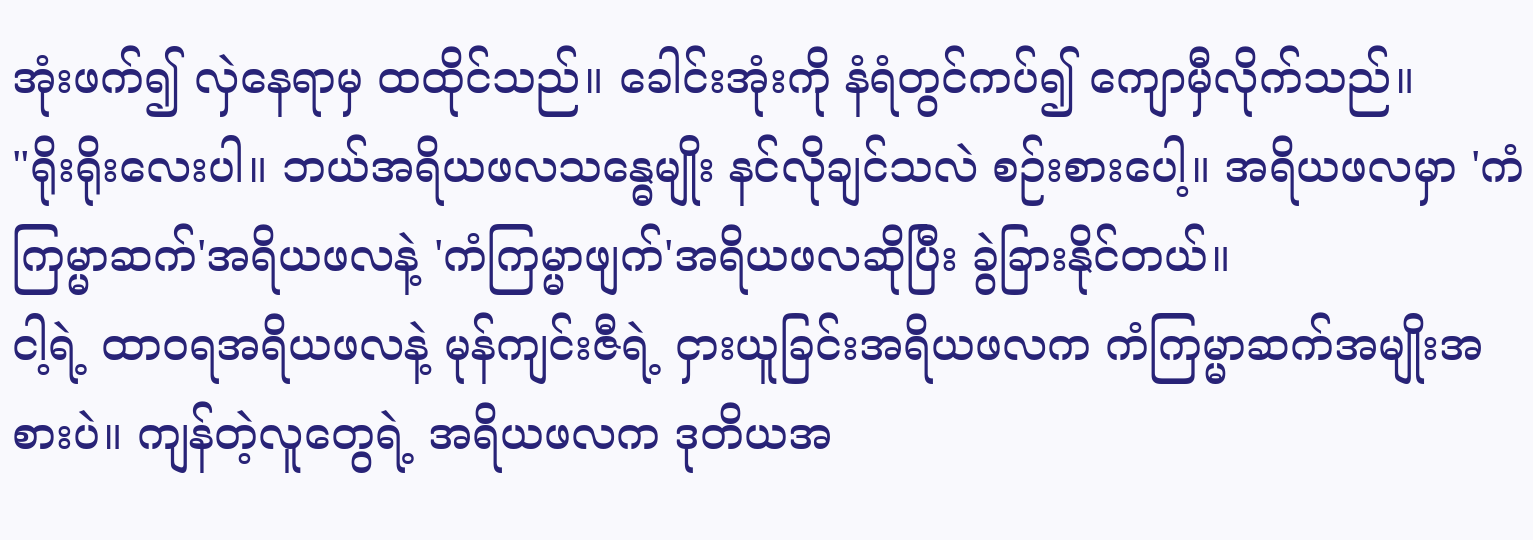အုံးဖက်၍ လှဲနေရာမှ ထထိုင်သည်။ ခေါင်းအုံးကို နံရံတွင်ကပ်၍ ကျောမှီလိုက်သည်။
"ရိုးရိုးလေးပါ။ ဘယ်အရိယဖလသန္ဓေမျိုး နင်လိုချင်သလဲ စဉ်းစားပေါ့။ အရိယဖလမှာ 'ကံကြမ္မာဆက်'အရိယဖလနဲ့ 'ကံကြမ္မာဖျက်'အရိယဖလဆိုပြီး ခွဲခြားနိုင်တယ်။
ငါ့ရဲ့ ထာဝရအရိယဖလနဲ့ မုန်ကျင်းဇီရဲ့ ငှားယူခြင်းအရိယဖလက ကံကြမ္မာဆက်အမျိုးအစားပဲ။ ကျန်တဲ့လူတွေရဲ့ အရိယဖလက ဒုတိယအ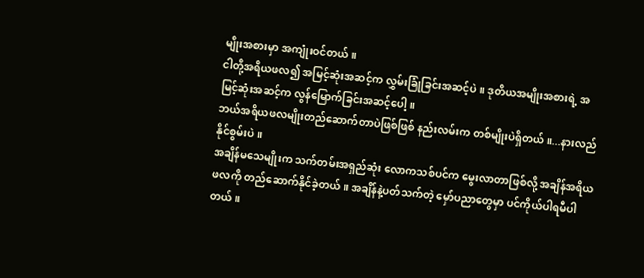မျိုးအစားမှာ အကျုံးဝင်တယ်။
ငါတို့အရိယဖလ၍ အမြင့်ဆုံးအဆင့်က လွှမ်းခြုံခြင်းအဆင့်ပဲ။ ဒုတိယအမျိုးအစားရဲ့ အမြင့်ဆုံးအဆင့်က လွန်မြောက်ခြင်းအဆင့်ပေါ့။
ဘယ်အရိယဖလမျိုးတည်ဆောက်တာပဲဖြစ်ဖြစ် နည်းလမ်းက တစ်မျိုးပဲရှိတယ်။...နားလည်နိုင်စွမ်းပဲ။
အချိန်မသေမျိုးက သက်တမ်းအရှည်ဆုံး လောကသစ်ပင်က မွေးလာတာဖြစ်လို့ အချိန်အရိယဖလကို တည်ဆောက်နိုင်ခဲ့တယ်။ အချိန်နဲ့ပတ်သက်တဲ့ မှော်ပညာတွေမှာ ပင်ကိုယ်ပါရမီပါတယ်။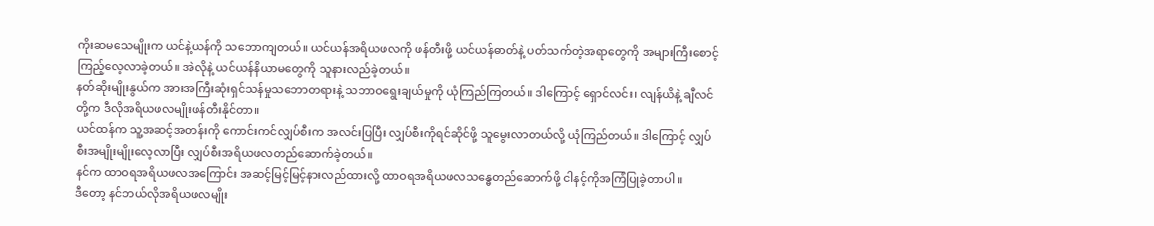ကိုးဆမသေမျိုးက ယင်နဲ့ယန်ကို သဘောကျတယ်။ ယင်ယန်အရိယဖလကို ဖန်တီးဖို့ ယင်ယန်ဓာတ်နဲ့ ပတ်သက်တဲ့အရာတွေကို အများကြီးစောင့်ကြည့်လေ့လာခဲ့တယ်။ အဲလိုနဲ့ ယင်ယန်နိယာမတွေကို သူနားလည်ခဲ့တယ်။
နတ်ဆိုးမျိုးနွယ်က အားအကြီးဆုံးရှင်သန်မှုသဘောတရားနဲ့ သဘာဝရွေးချယ်မှုကို ယုံကြည်ကြတယ်။ ဒါကြောင့် ရှောင်လင်း၊ လျန်ယိနဲ့ ချီလင်တို့က ဒီလိုအရိယဖလမျိုးဖန်တီးနိုင်တာ။
ယင်ထန်က သူ့အဆင့်အတန်းကို ကောင်းကင်လျှပ်စီးက အလင်းပြပြီး လျှပ်စီးကိုရင်ဆိုင်ဖို့ သူမွေးလာတယ်လို့ ယုံကြည်တယ်။ ဒါကြောင့် လျှပ်စီးအမျိုးမျိုးလေ့လာပြီး လျှပ်စီးအရိယဖလတည်ဆောက်ခဲ့တယ်။
နင်က ထာဝရအရိယဖလအကြောင်း အဆင့်မြင့်မြင့်နားလည်ထားလို့ ထာဝရအရိယဖလသန္ဓေတည်ဆောက်ဖို့ ငါနင့်ကိုအကြံပြုခဲ့တာပါ။
ဒီတော့ နင်ဘယ်လိုအရိယဖလမျိုး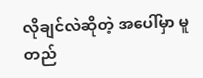လိုချင်လဲဆိုတဲ့ အပေါ်မှာ မူတည်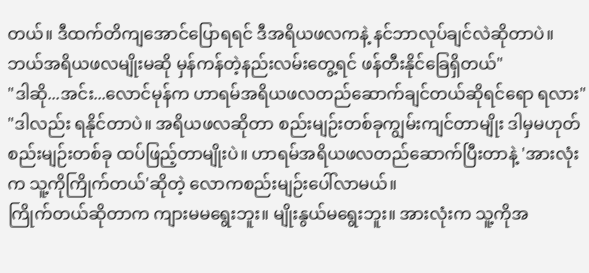တယ်။ ဒီထက်တိကျအောင်ပြောရရင် ဒီအရိယဖလကနဲ့ နင်ဘာလုပ်ချင်လဲဆိုတာပဲ။ ဘယ်အရိယဖလမျိုးမဆို မှန်ကန်တဲ့နည်းလမ်းတွေ့ရင် ဖန်တီးနိုင်ခြေရှိတယ်"
"ဒါဆို...အင်း...လောင်မုန်က ဟာရမ်အရိယဖလတည်ဆောက်ချင်တယ်ဆိုရင်ရော ရလား"
"ဒါလည်း ရနိုင်တာပဲ။ အရိယဖလဆိုတာ စည်းမျဉ်းတစ်ခုကျွမ်းကျင်တာမျိုး ဒါမှမဟုတ် စည်းမျဉ်းတစ်ခု ထပ်ဖြည့်တာမျိုးပဲ။ ဟာရမ်အရိယဖလတည်ဆောက်ပြီးတာနဲ့ 'အားလုံးက သူ့ကိုကြိုက်တယ်'ဆိုတဲ့ လောကစည်းမျဉ်းပေါ်လာမယ်။
ကြိုက်တယ်ဆိုတာက ကျားမမရွေးဘူး။ မျိုးနွယ်မရွေးဘူး။ အားလုံးက သူ့ကိုအ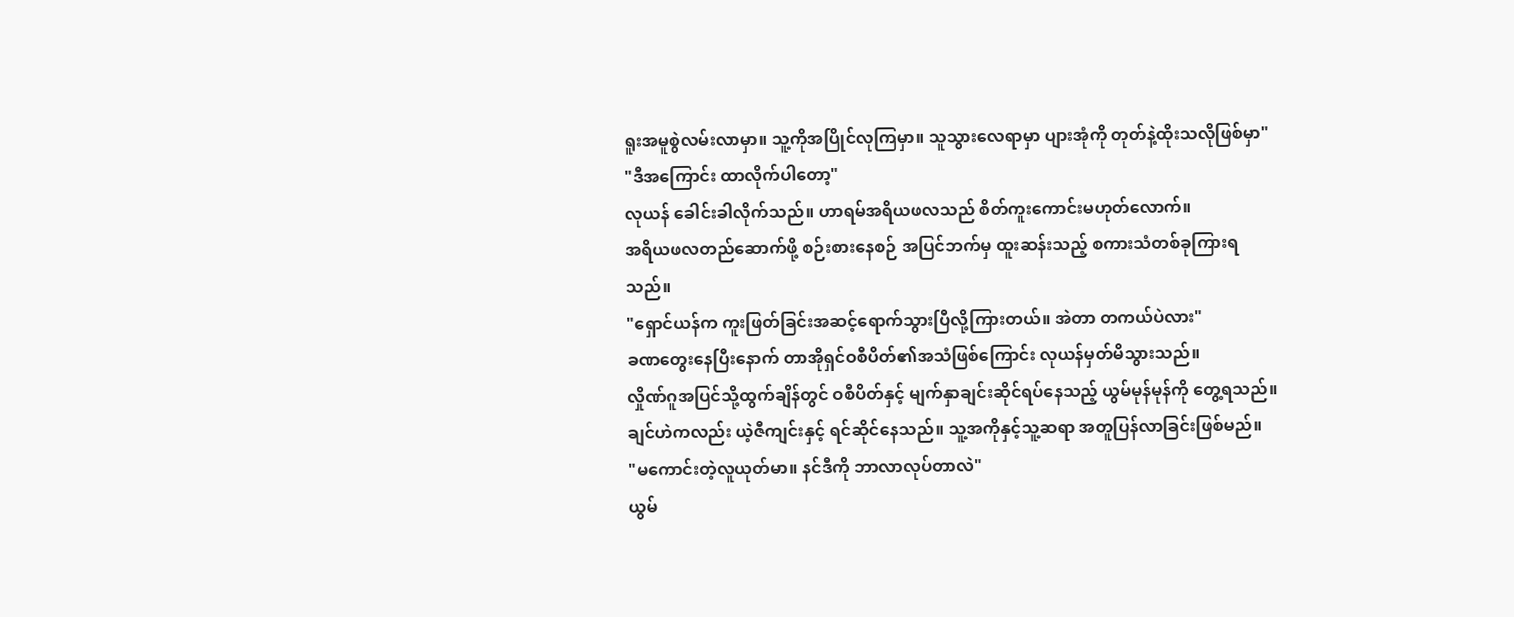ရူးအမူစွဲလမ်းလာမှာ။ သူ့ကိုအပြိုင်လုကြမှာ။ သူသွားလေရာမှာ ပျားအုံကို တုတ်နဲ့ထိုးသလိုဖြစ်မှာ"
"ဒီအကြောင်း ထာလိုက်ပါတော့"
လုယန် ခေါင်းခါလိုက်သည်။ ဟာရမ်အရိယဖလသည် စိတ်ကူးကောင်းမဟုတ်လောက်။
အရိယဖလတည်ဆောက်ဖို့ စဉ်းစားနေစဉ် အပြင်ဘက်မှ ထူးဆန်းသည့် စကားသံတစ်ခုကြားရသည်။
"ရှောင်ယန်က ကူးဖြတ်ခြင်းအဆင့်ရောက်သွားပြီလို့ကြားတယ်။ အဲတာ တကယ်ပဲလား"
ခဏတွေးနေပြီးနောက် တာအိုရှင်ဝစီပိတ်၏အသံဖြစ်ကြောင်း လုယန်မှတ်မိသွားသည်။
လှိုဏ်ဂူအပြင်သို့ထွက်ချိန်တွင် ဝစီပိတ်နှင့် မျက်နှာချင်းဆိုင်ရပ်နေသည့် ယွမ်မုန်မုန်ကို တွေ့ရသည်။ ချင်ဟဲကလည်း ယဲ့ဇီကျင်းနှင့် ရင်ဆိုင်နေသည်။ သူ့အကိုနှင့်သူ့ဆရာ အတူပြန်လာခြင်းဖြစ်မည်။
"မကောင်းတဲ့လူယုတ်မာ။ နင်ဒီကို ဘာလာလုပ်တာလဲ"
ယွမ်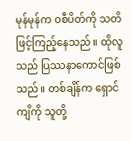မုန်မုန်က ဝစီပိတ်ကို သတိဖြင့်ကြည့်နေသည်။ ထိုလူသည် ပြဿနာကောင်ဖြစ်သည်။ တစ်ချိန်က ရှောင်ကျိကို သူတို့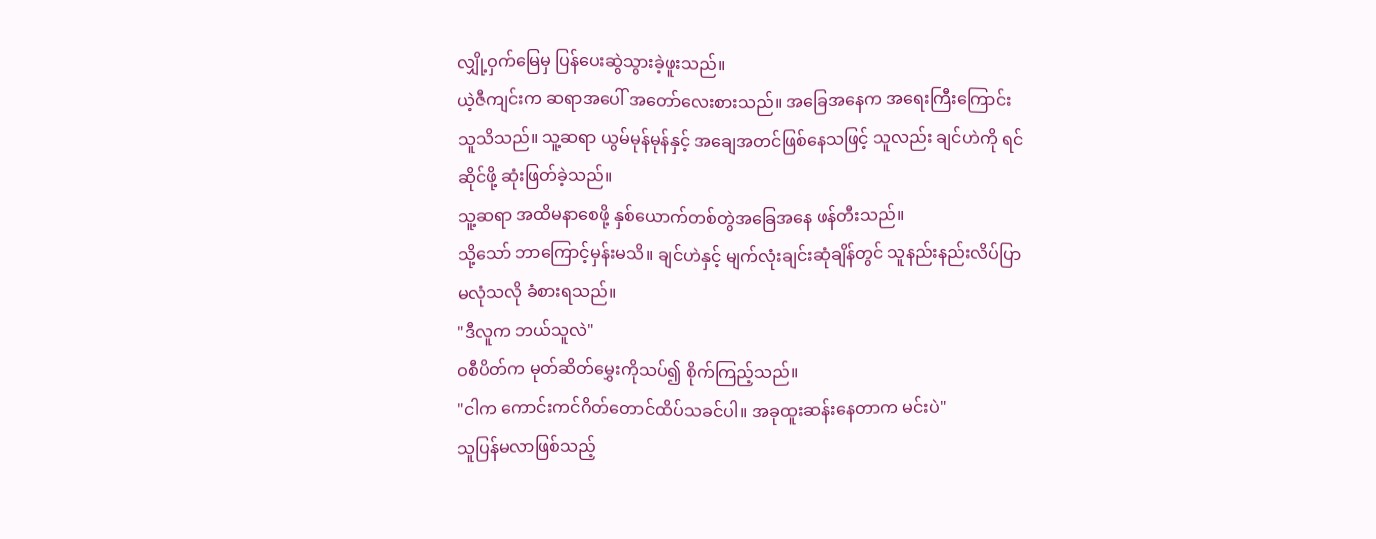လျှို့ဝှက်မြေမှ ပြန်ပေးဆွဲသွားခဲ့ဖူးသည်။
ယဲ့ဇီကျင်းက ဆရာအပေါ် အတော်လေးစားသည်။ အခြေအနေက အရေးကြီးကြောင်း သူသိသည်။ သူ့ဆရာ ယွမ်မုန်မုန်နှင့် အချေအတင်ဖြစ်နေသဖြင့် သူလည်း ချင်ဟဲကို ရင်ဆိုင်ဖို့ ဆုံးဖြတ်ခဲ့သည်။
သူ့ဆရာ အထိမနာစေဖို့ နှစ်ယောက်တစ်တွဲအခြေအနေ ဖန်တီးသည်။
သို့သော် ဘာကြောင့်မှန်းမသိ။ ချင်ဟဲနှင့် မျက်လုံးချင်းဆုံချိန်တွင် သူနည်းနည်းလိပ်ပြာမလုံသလို ခံစားရသည်။
"ဒီလူက ဘယ်သူလဲ"
ဝစီပိတ်က မုတ်ဆိတ်မွှေးကိုသပ်၍ စိုက်ကြည့်သည်။
"ငါက ကောင်းကင်ဂိတ်တောင်ထိပ်သခင်ပါ။ အခုထူးဆန်းနေတာက မင်းပဲ"
သူပြန်မလာဖြစ်သည့်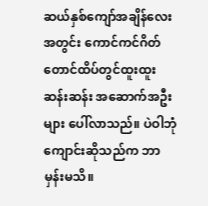ဆယ်နှစ်ကျော်အချိန်လေးအတွင်း ကောင်ကင်ဂိတ်တောင်ထိပ်တွင်ထူးထူးဆန်းဆန်း အဆောက်အဦးများ ပေါ်လာသည်။ ပဲဝါဘုံကျောင်းဆိုသည်က ဘာမှန်းမသိ။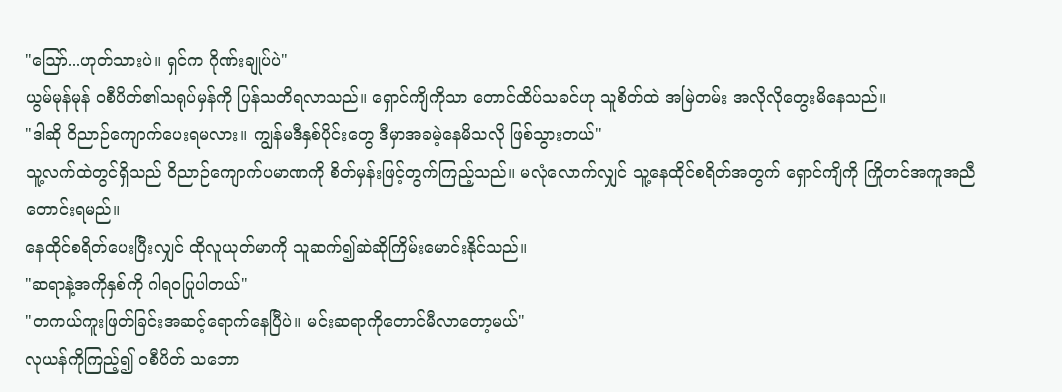"ဪ...ဟုတ်သားပဲ။ ရှင်က ဂိုဏ်းချုပ်ပဲ"
ယွမ်မုန်မုန် ဝစီပိတ်၏သရုပ်မှန်ကို ပြန်သတိရလာသည်။ ရှောင်ကျိကိုသာ တောင်ထိပ်သခင်ဟု သူစိတ်ထဲ အမြဲတမ်း အလိုလိုတွေးမိနေသည်။
"ဒါဆို ဝိညာဉ်ကျောက်ပေးရမလား။ ကျွန်မဒီနှစ်ပိုင်းတွေ ဒီမှာအခမဲ့နေမိသလို ဖြစ်သွားတယ်"
သူ့လက်ထဲတွင်ရှိသည် ဝိညာဉ်ကျောက်ပမာဏကို စိတ်မှန်းဖြင့်တွက်ကြည့်သည်။ မလုံလောက်လျှင် သူ့နေထိုင်စရိတ်အတွက် ရှောင်ကျိကို ကြိုတင်အကူအညီတောင်းရမည်။
နေထိုင်စရိတ်ပေးပြီးလျှင် ထိုလူယုတ်မာကို သူဆက်၍ဆဲဆိုကြိမ်းမောင်းနိုင်သည်။
"ဆရာနဲ့အကိုနှစ်ကို ဂါရဝပြုပါတယ်"
"တကယ်ကူးဖြတ်ခြင်းအဆင့်ရောက်နေပြီပဲ။ မင်းဆရာကိုတောင်မီလာတော့မယ်"
လုယန်ကိုကြည့်၍ ဝစီပိတ် သဘော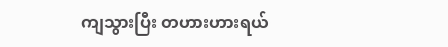ကျသွားပြီး တဟားဟားရယ်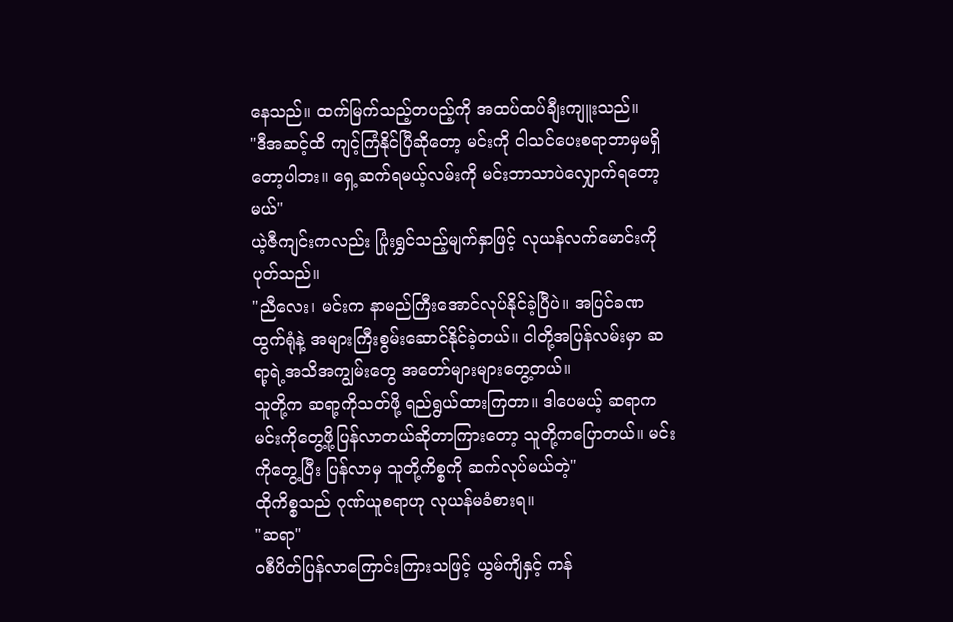နေသည်။ ထက်မြက်သည့်တပည့်ကို အထပ်ထပ်ချီးကျူးသည်။
"ဒီအဆင့်ထိ ကျင့်ကြံနိုင်ပြီဆိုတော့ မင်းကို ငါသင်ပေးစရာဘာမှမရှိတော့ပါဘး။ ရှေ့ဆက်ရမယ့်လမ်းကို မင်းဘာသာပဲလျှောက်ရတော့မယ်"
ယဲ့ဇီကျင်းကလည်း ပြုံးရွှင်သည့်မျက်နှာဖြင့် လုယန်လက်မောင်းကိုပုတ်သည်။
"ညီလေး၊ မင်းက နာမည်ကြီးအောင်လုပ်နိုင်ခဲ့ပြီပဲ။ အပြင်ခဏထွက်ရုံနဲ့ အများကြီးစွမ်းဆောင်နိုင်ခဲ့တယ်။ ငါတို့အပြန်လမ်းမှာ ဆရာ့ရဲ့အသိအကျွမ်းတွေ အတော်များများတွေ့တယ်။
သူတို့က ဆရာ့ကိုသတ်ဖို့ ရည်ရွယ်ထားကြတာ။ ဒါပေမယ့် ဆရာက မင်းကိုတွေ့ဖို့ပြန်လာတယ်ဆိုတာကြားတော့ သူတို့ကပြောတယ်။ မင်းကိုတွေ့ပြီး ပြန်လာမှ သူတို့ကိစ္စကို ဆက်လုပ်မယ်တဲ့"
ထိုကိစ္စသည် ဂုဏ်ယူစရာဟု လုယန်မခံစားရ။
"ဆရာ"
ဝစီပိတ်ပြန်လာကြောင်းကြားသဖြင့် ယွမ်ကျိနှင့် ကန်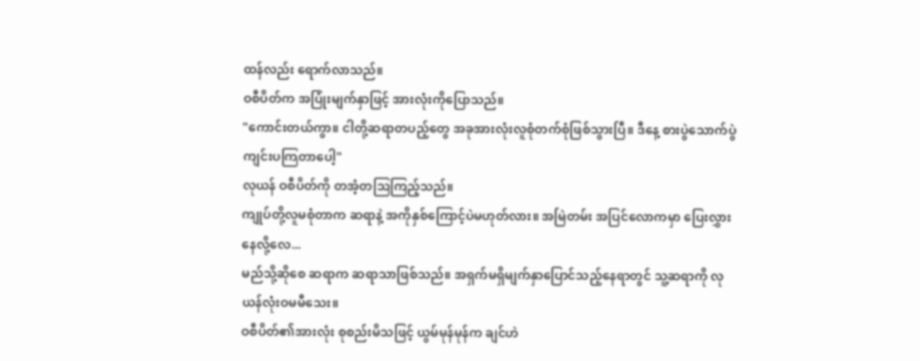ထန်လည်း ရောက်လာသည်။
ဝစီပိတ်က အပြုံးမျက်နှာဖြင့် အားလုံးကိုပြောသည်။
"ကောင်းတယ်ကွာ။ ငါတို့ဆရာတပည့်တွေ အခုအားလုံးလူစုံတက်စုံဖြစ်သွားပြီ။ ဒီနေ့ စားပွဲသောက်ပွဲကျင်းပကြတာပေါ့"
လုယန် ဝစီပိတ်ကို တအံ့တဩကြည့်သည်။
ကျုပ်တို့လူမစုံတာက ဆရာနဲ့ အကိုနှစ်ကြောင့်ပဲမဟုတ်လား။ အမြဲတမ်း အပြင်လောကမှာ ပြေးလွှားနေလို့လေ...
မည်သို့ဆိုစေ ဆရာက ဆရာသာဖြစ်သည်။ အရှက်မရှိမျက်နှာပြောင်သည့်နေရာတွင် သူ့ဆရာကို လုယန်လုံးဝမမီသေး။
ဝစီပိတ်၏အားလုံး စုစည်းမိသဖြင့် ယွမ်မုန်မုန်က ချင်ဟဲ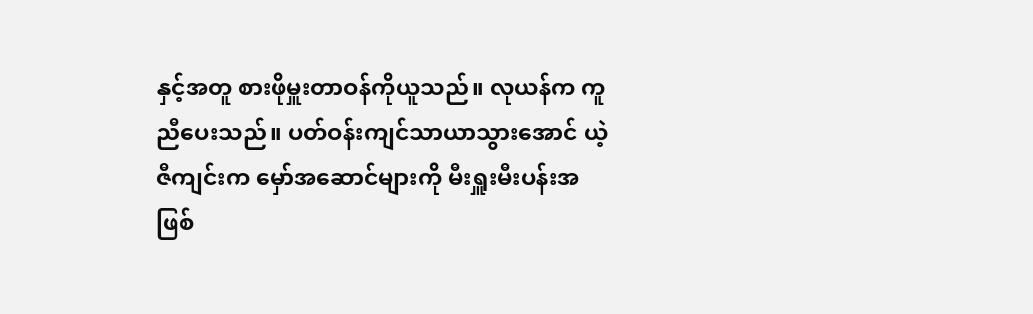နှင့်အတူ စားဖိုမှူးတာဝန်ကိုယူသည်။ လုယန်က ကူညီပေးသည်။ ပတ်ဝန်းကျင်သာယာသွားအောင် ယဲ့ဇီကျင်းက မှော်အဆောင်များကို မီးရှူးမီးပန်းအဖြစ်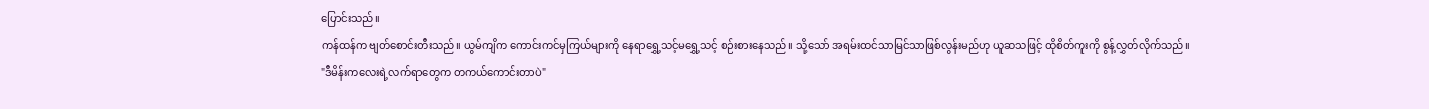ပြောင်းသည်။
ကန်ထန်က ဗျတ်စောင်းတီးသည်။ ယွမ်ကျိက ကောင်းကင်မှကြယ်များကို နေရာရွှေ့သင့်မရွှေ့သင့် စဉ်းစားနေသည်။ သို့သော် အရမ်းထင်သာမြင်သာဖြစ်လွန်းမည်ဟု ယူဆသဖြင့် ထိုစိတ်ကူးကို စွန့်လွှတ်လိုက်သည်။
"ဒီမိန်းကလေးရဲ့လက်ရာတွေက တကယ်ကောင်းတာပဲ"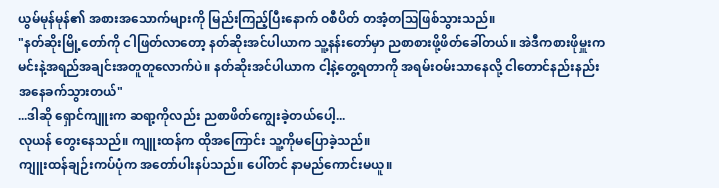ယွမ်မုန်မုန်၏ အစားအသောက်များကို မြည်းကြည့်ပြီးနောက် ဝစီပိတ် တအံ့တဩဖြစ်သွားသည်။
"နတ်ဆိုးမြို့တော်ကို ငါဖြတ်လာတော့ နတ်ဆိုးအင်ပါယာက သူ့နန်းတော်မှာ ညစာစားဖို့ဖိတ်ခေါ်တယ်။ အဲဒီကစားဖိုမှူးက မင်းနဲ့အရည်အချင်းအတူတူလောက်ပဲ။ နတ်ဆိုးအင်ပါယာက ငါ့နဲ့တွေ့ရတာကို အရမ်းဝမ်းသာနေလို့ ငါတောင်နည်းနည်းအနေခက်သွားတယ်"
...ဒါဆို ရှောင်ကျူးက ဆရာ့ကိုလည်း ညစာဖိတ်ကျွေးခဲ့တယ်ပေါ့...
လုယန် တွေးနေသည်။ ကျူးထန်က ထိုအကြောင်း သူ့ကိုမပြောခဲ့သည်။
ကျူးထန်ချဉ်းကပ်ပုံက အတော်ပါးနပ်သည်။ ပေါ်တင် နာမည်ကောင်းမယူ။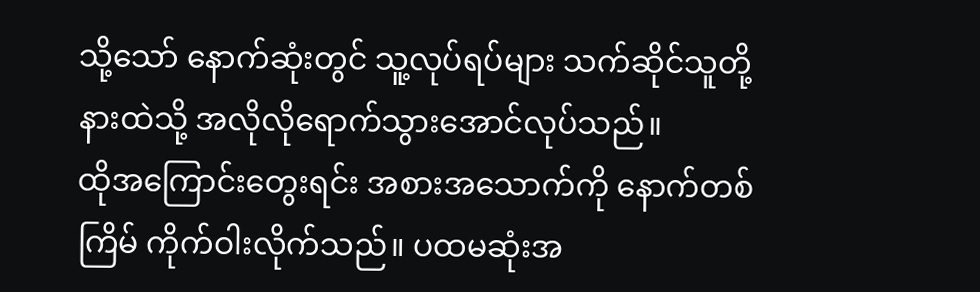သို့သော် နောက်ဆုံးတွင် သူ့လုပ်ရပ်များ သက်ဆိုင်သူတို့နားထဲသို့ အလိုလိုရောက်သွားအောင်လုပ်သည်။
ထိုအကြောင်းတွေးရင်း အစားအသောက်ကို နောက်တစ်ကြိမ် ကိုက်ဝါးလိုက်သည်။ ပထမဆုံးအ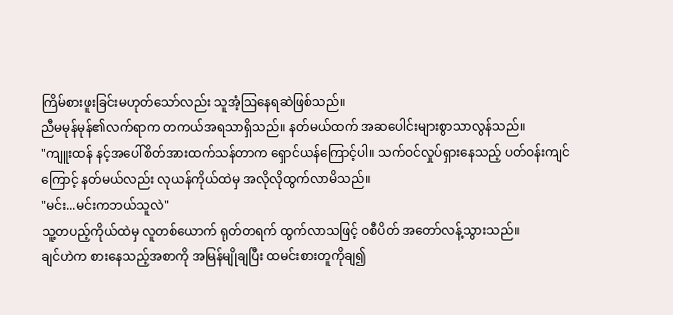ကြိမ်စားဖူးခြင်းမဟုတ်သော်လည်း သူအံ့ဩနေရဆဲဖြစ်သည်။
ညီမမုန်မုန်၏လက်ရာက တကယ်အရသာရှိသည်။ နတ်မယ်ထက် အဆပေါင်းများစွာသာလွန်သည်။
"ကျူးထန် နင့်အပေါ်စိတ်အားထက်သန်တာက ရှောင်ယန်ကြောင့်ပါ။ သက်ဝင်လှုပ်ရှားနေသည့် ပတ်ဝန်းကျင်ကြောင့် နတ်မယ်လည်း လုယန်ကိုယ်ထဲမှ အလိုလိုထွက်လာမိသည်။
"မင်း...မင်းကဘယ်သူလဲ"
သူ့တပည့်ကိုယ်ထဲမှ လူတစ်ယောက် ရုတ်တရက် ထွက်လာသဖြင့် ဝစီပိတ် အတော်လန့်သွားသည်။
ချင်ဟဲက စားနေသည့်အစာကို အမြန်မျိုချပြီး ထမင်းစားတူကိုချ၍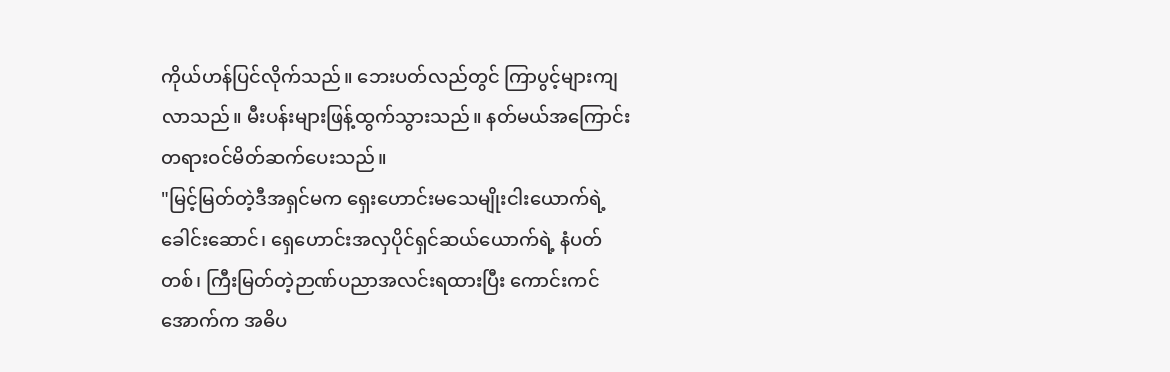ကိုယ်ဟန်ပြင်လိုက်သည်။ ဘေးပတ်လည်တွင် ကြာပွင့်များကျလာသည်။ မီးပန်းများဖြန့်ထွက်သွားသည်။ နတ်မယ်အကြောင်း တရားဝင်မိတ်ဆက်ပေးသည်။
"မြင့်မြတ်တဲ့ဒီအရှင်မက ရှေးဟောင်းမသေမျိုးငါးယောက်ရဲ့ခေါင်းဆောင်၊ ရှေဟောင်းအလှပိုင်ရှင်ဆယ်ယောက်ရဲ့ နံပတ်တစ်၊ ကြီးမြတ်တဲ့ဉာဏ်ပညာအလင်းရထားပြီး ကောင်းကင်အောက်က အဓိပ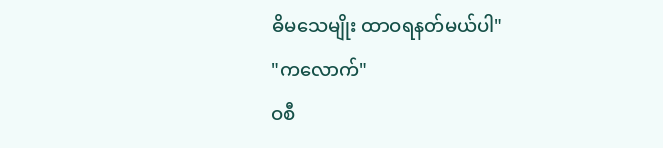ဓိမသေမျိုး ထာဝရနတ်မယ်ပါ"
"ကလောက်"
ဝစီ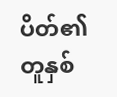ပိတ်၏တူနှစ်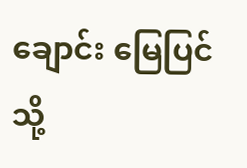ချောင်း မြေပြင်သို့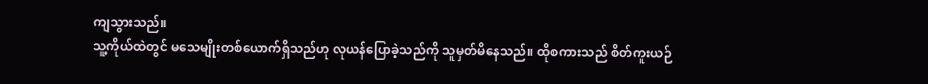ကျသွားသည်။
သူ့ကိုယ်ထဲတွင် မသေမျိုးတစ်ယောက်ရှိသည်ဟု လုယန်ပြောခဲ့သည်ကို သူမှတ်မိနေသည်။ ထိုစကားသည် စိတ်ကူးယဉ်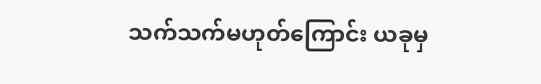သက်သက်မဟုတ်ကြောင်း ယခုမှ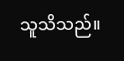သူသိသည်။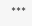***